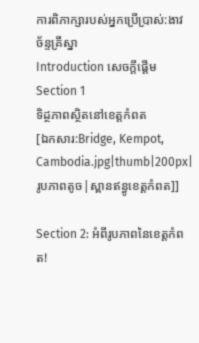ការពិភាក្សារបស់អ្នកប្រើប្រាស់:ងាវ ច័ន្ទគ្រឹស្នា
Introduction សេចក្តីផ្តើម
Section 1
ទិដ្ថភាពសិ្ថតនៅខេត្តកំពត
[ឯកសារ:Bridge, Kempot, Cambodia.jpg|thumb|200px|រូបភាពតូច|ស្ពានឥន្ធូខេត្តកំពត]]

Section 2: អំពីរូបភាពនៃខេត្តកំពត!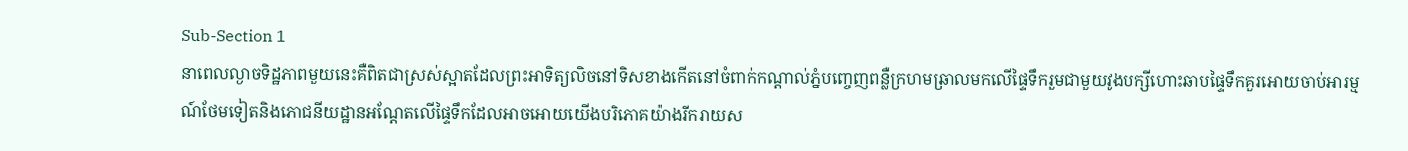Sub-Section 1
នាពេលល្ងាចទិដ្ឋភាពមួយនេះគឺពិតជាស្រស់ស្អាតដែលព្រះអាទិត្យលិចនៅទិសខាងកើតនៅចំពាក់កណ្ដាល់ភ្នំបញ្ចេញពន្លឺក្រហមឆ្រាលមកលើផ្ទៃទឹករួមជាមួយវូងបក្សីហោះឆាបផ្ទៃទឹកគួរអោយចាប់អារម្មណ៍ថែមទៀតនិងភោជនីយដ្ឋានអណ្ដែតលើផ្ទៃទឹកដែលអាចអោយយើងបរិភោគយ៉ាងរីករាយស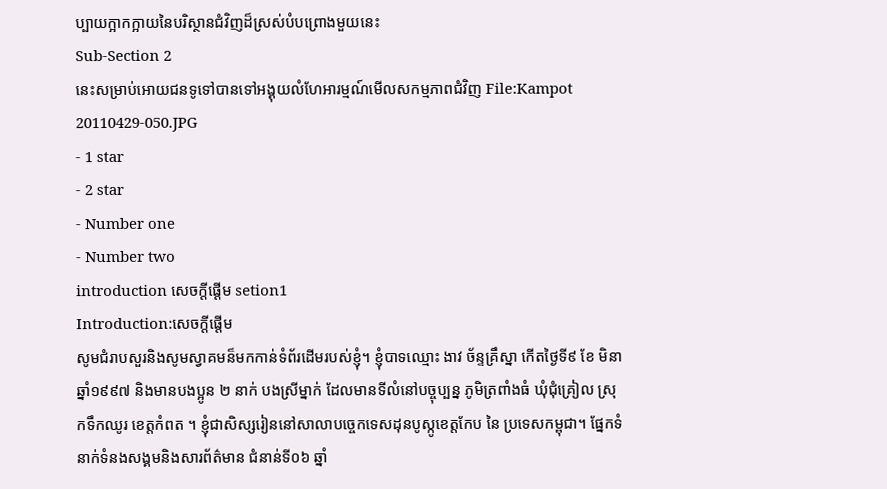ប្បាយក្អាកក្អាយនៃបរិស្ថានជំវិញដ៏ស្រស់បំបព្រោងមួយនេះ
Sub-Section 2
នេះសម្រាប់អោយជនទូទៅបានទៅអង្គុយលំហែអារម្មណ៍មើលសកម្មភាពជំវិញ File:Kampot 20110429-050.JPG
- 1 star
- 2 star
- Number one
- Number two
introduction សេចក្ដីផ្ដើម setion1
Introduction:សេចក្ដីផ្ដើម
សូមជំរាបសួរនិងសូមស្វាគមន៏មកកាន់ទំព័រដើមរបស់ខ្ញុំ។ ខ្ញុំបាទឈ្មោះ ងាវ ច័ន្ទគ្រឹស្នា កើតថ្ងៃទី៩ ខែ មិនា ឆ្នាំ១៩៩៧ និងមានបងប្អូន ២ នាក់ បងស្រីម្នាក់ ដែលមានទីលំនៅបច្ចុប្បន្ន ភូមិត្រពាំងធំ ឃុំជុំគ្រៀល ស្រុកទឹកឈូរ ខេត្តកំពត ។ ខ្ញុំជាសិស្សរៀននៅសាលាបច្ចេកទេសដុនបូស្កូខេត្តកែប នៃ ប្រទេសកម្ពុជា។ ផ្នែកទំនាក់ទំនងសង្គមនិងសារព័ត៌មាន ជំនាន់ទី០៦ ឆ្នាំ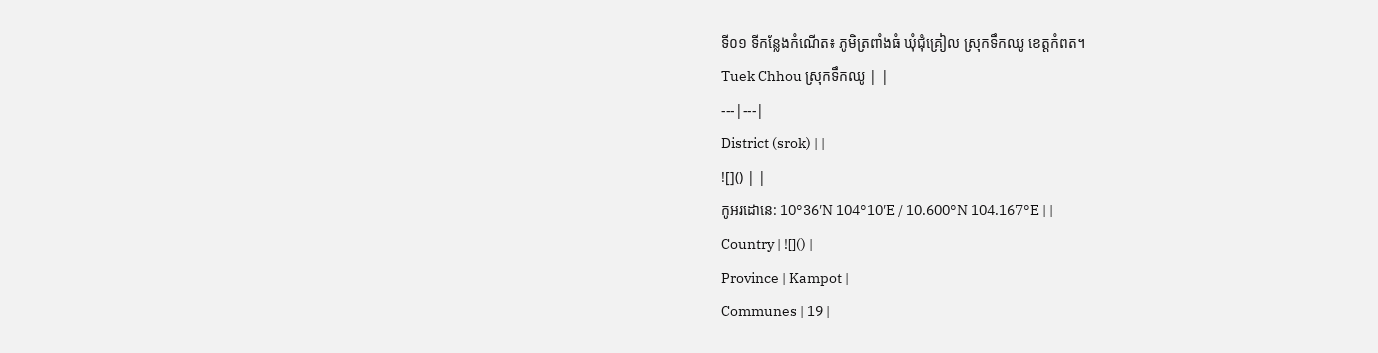ទី០១ ទីកន្លែងកំណើត៖ ភូមិត្រពាំងធំ ឃុំជុំគ្រៀល ស្រុកទឹកឈូ ខេត្តកំពត។
Tuek Chhou ស្រុកទឹកឈូ | |
---|---|
District (srok) | |
![]() | |
កូអរដោនេ: 10°36′N 104°10′E / 10.600°N 104.167°E | |
Country | ![]() |
Province | Kampot |
Communes | 19 |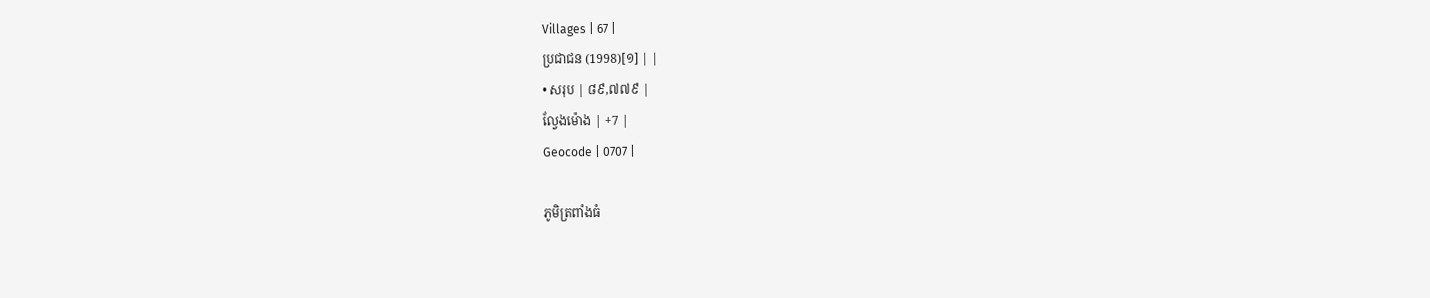Villages | 67 |
ប្រជាជន (1998)[១] | |
• សរុប | ៨៩,៧៧៩ |
ល្វែងម៉ោង | +7 |
Geocode | 0707 |

ភូមិត្រពាំងធំ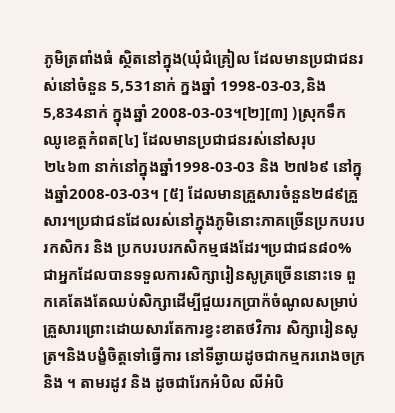ភូមិត្រពាំងធំ ស្ថិតនៅក្នុង(ឃុំជំគ្រៀល ដែលមានប្រជាជនរស់នៅចំនួន 5,531នាក់ ក្នងឆ្នាំ 1998-03-03,និង 5,834នាក់ ក្នុងឆ្នាំ 2008-03-03។[២][៣] )ស្រុកទឹកឈូខេត្តកំពត[៤] ដែលមានប្រជាជនរស់នៅសរុប ២៤៦៣ នាក់នៅក្នុងឆ្នាំ1998-03-03 និង ២៧៦៩ នៅក្នុងឆ្នាំ2008-03-03។ [៥] ដែលមានគ្រួសារចំនួន២៨៩គ្រួសារ។ប្រជាជនដែលរស់នៅក្នុងភូមិនោះភាគច្រើនប្រកបរបរកសិករ និង ប្រកបរបរកសិកម្មផងដែរ។ប្រជាជន៨០%ជាអ្នកដែលបានទទួលការសិក្សារៀនសូត្រច្រើននោះទេ ពួកគេតែងតែឈប់សិក្សាដើម្បីជួយរកប្រាក៉ចំណូលសម្រាប់គ្រួសារព្រោះដោយសារតែការខ្វះខាតថវិការ សិក្សារៀនសូត្រ។និងបង្ខំចិត្តទៅធ្វើការ នៅទីឆ្ងាយដូចជាកម្មកររោងចក្រ និង ។ តាមរដូវ និង ដូចជារែកអំបិល លីអំបិ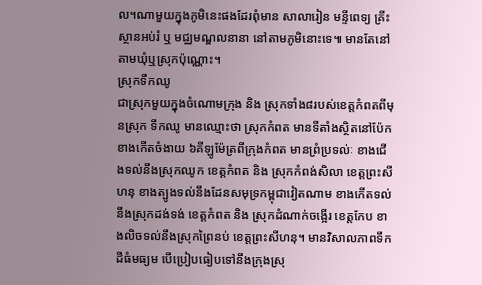ល។ណាមួយក្នុងភូមិនេះផងដែរពំុមាន សាលារៀន មន្ទីពេទ្យ គ្រីះស្ថានអប់រំ ឬ មជ្ឈមណ្ឌលនានា នៅតាមភូមិនោះទេ៕ មានតែនៅតាមឃុំឬស្រុកប៉ុណ្ណោះ។
ស្រុកទឺកឈូ
ជាស្រុកមួយក្នុងចំណោមក្រុង និង ស្រុកទាំង៨របស់ខេត្តកំពតពីមុនស្រុក ទឹកឈូ មានឈ្មោះថា ស្រុកកំពត មានទីតាំងស្ថិតនៅប៉ែកខាងកើតចំងាយ ៦គីឡូម៉ែត្រពីក្រុងកំពត មានព្រំប្រទល់ៈ ខាងជើងទល់នឹងស្រុកឈូក ខេត្តកំពត និង ស្រុកកំពង់សិលា ខេត្តព្រះសីហនុ ខាងត្បូងទល់នឹងដែនសមុទ្រកម្ពុជាវៀតណាម ខាងកើតទល់នឹងស្រុកដង់ទង់ ខេត្តកំពត និង ស្រុកដំណាក់ចង្អើរ ខេត្តកែប ខាងលិចទល់នឹងស្រុកព្រៃនប់ ខេត្តព្រះសីហនុ។ មានវិសាលភាពទឹកដីធំមធ្យម បើប្រៀបធៀបទៅនឹងក្រុងស្រុ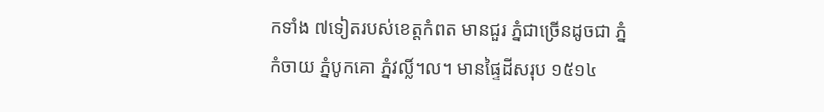កទាំង ៧ទៀតរបស់ខេត្តកំពត មានជួរ ភ្នំជាច្រើនដូចជា ភ្នំកំចាយ ភ្នំបូកគោ ភ្នំវល្លិ៍។ល។ មានផ្ទៃដីសរុប ១៥១៤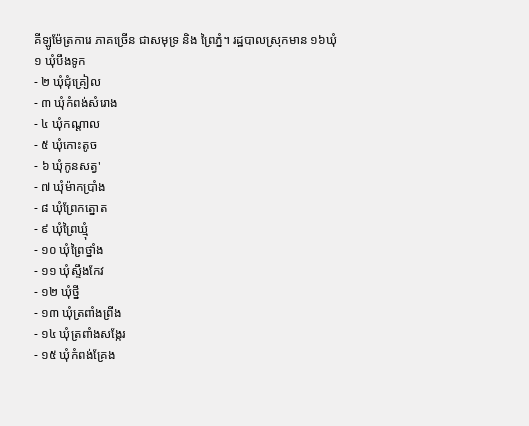គីឡូម៉ែត្រការេ ភាគច្រើន ជាសមុទ្រ និង ព្រៃភ្នំ។ រដ្ឋបាលស្រុកមាន ១៦ឃុំ
១ ឃុំបឹងទូក
- ២ ឃុំជុំគ្រៀល
- ៣ ឃុំកំពង់សំរោង
- ៤ ឃុំកណ្ដាល
- ៥ ឃុំកោះតូច
- ៦ ឃុំកូនសត្វ'
- ៧ ឃុំម៉ាកប្រាំង
- ៨ ឃុំព្រែកត្នោត
- ៩ ឃុំព្រៃឃ្មុំ
- ១០ ឃុំព្រៃថ្នាំង
- ១១ ឃុំស្ទឹងកែវ
- ១២ ឃុំថ្នី
- ១៣ ឃុំត្រពាំងព្រីង
- ១៤ ឃុំត្រពាំងសង្កែរ
- ១៥ ឃុំកំពង់គ្រែង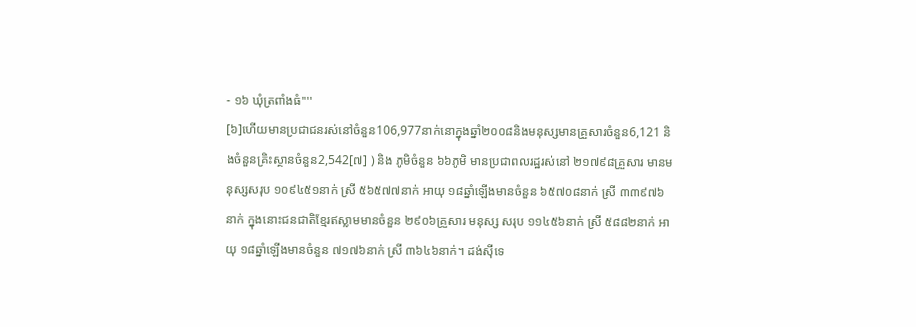- ១៦ ឃុំត្រពាំងធំ''''
[៦]ហើយមានប្រជាជនរស់នៅចំនួន106,977នាក់នោក្នុងឆ្នាំ២០០៨និងមនុស្សមានគ្រួសារចំនួន6,121 និងចំនួនគ្រិះស្ថានចំនួន2,542[៧] ) និង ភូមិចំនួន ៦៦ភូមិ មានប្រជាពលរដ្ឋរស់នៅ ២១៧៩៨គ្រួសារ មានមនុស្សសរុប ១០៩៤៥១នាក់ ស្រី ៥៦៥៧៧នាក់ អាយុ ១៨ឆ្នាំឡើងមានចំនួន ៦៥៧០៨នាក់ ស្រី ៣៣៩៧៦នាក់ ក្នុងនោះជនជាតិខ្មែរឥស្លាមមានចំនួន ២៩០៦គ្រួសារ មនុស្ស សរុប ១១៤៥៦នាក់ ស្រី ៥៨៨២នាក់ អាយុ ១៨ឆ្នាំឡើងមានចំនួន ៧១៧៦នាក់ ស្រី ៣៦៤៦នាក់។ ដង់ស៊ីទេ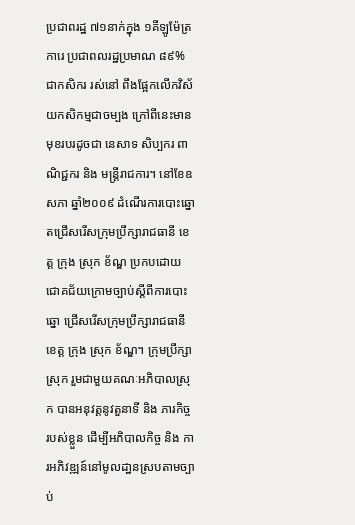ប្រជាពរដ្ឋ ៧១នាក់ក្នុង ១គីឡូម៉ែត្រការេ ប្រជាពលរដ្ឋប្រមាណ ៨៩% ជាកសិករ រស់នៅ ពឹងផ្អែកលើកវិស័យកសិកម្មជាចម្បង ក្រៅពីនេះមានមុខរបរដូចជា នេសាទ សិប្បករ ពាណិជ្ជករ និង មន្ត្រីរាជការ។ នៅខែឧសភា ឆ្នាំ២០០៩ ដំណើរការបោះឆ្នោតជ្រើសរើសក្រុមប្រឹក្សារាជធានី ខេត្ត ក្រុង ស្រុក ខ័ណ្ឌ ប្រកបដោយជោគជ័យក្រោមច្បាប់ស្តីពីការបោះឆ្នោ ជ្រើសរើសក្រុមប្រឹក្សារាជធានី ខេត្ត ក្រុង ស្រុក ខ័ណ្ឌ។ ក្រុមប្រឹក្សាស្រុក រួមជាមួយគណៈអភិបាលស្រុក បានអនុវត្តនូវតួនាទី និង ភារកិច្ច របស់ខ្លួន ដើម្បីអភិបាលកិច្ច និង ការអភិវឌ្ឍន៍នៅមូលដា្ឋនស្របតាមច្បាប់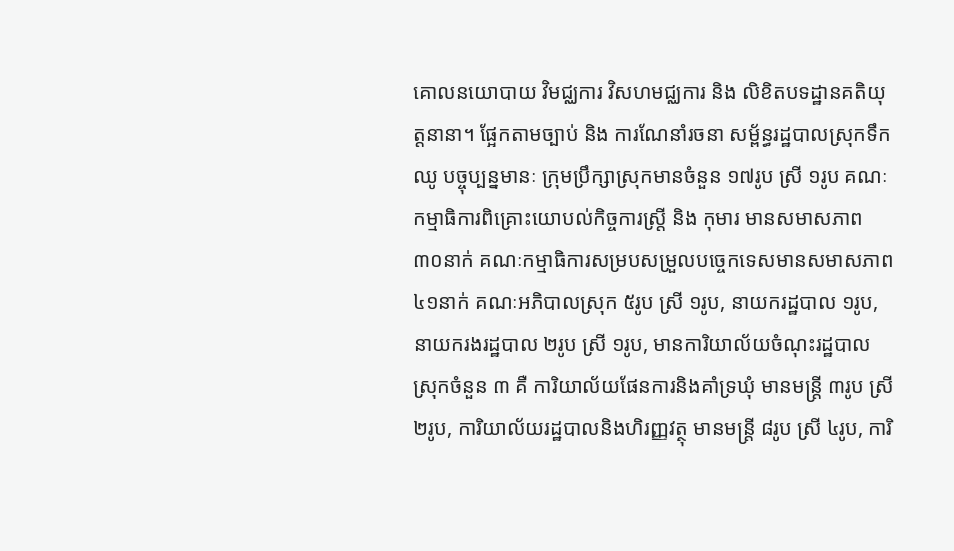គោលនយោបាយ វិមជ្ឈការ វិសហមជ្ឈការ និង លិខិតបទដ្ឋានគតិយុត្តនានា។ ផ្អែកតាមច្បាប់ និង ការណែនាំរចនា សម្ព័ន្ធរដ្ឋបាលស្រុកទឹកឈូ បច្ចុប្បន្នមានៈ ក្រុមប្រឹក្សាស្រុកមានចំនួន ១៧រូប ស្រី ១រូប គណៈកម្មាធិការពិគ្រោះយោបល់កិច្ចការស្ត្រី និង កុមារ មានសមាសភាព ៣០នាក់ គណៈកម្មាធិការសម្របសម្រួលបច្ចេកទេសមានសមាសភាព ៤១នាក់ គណៈអភិបាលស្រុក ៥រូប ស្រី ១រូប, នាយករដ្ឋបាល ១រូប, នាយករងរដ្ឋបាល ២រូប ស្រី ១រូប, មានការិយាល័យចំណុះរដ្ឋបាលស្រុកចំនួន ៣ គឺ ការិយាល័យផែនការនិងគាំទ្រឃុំ មានមន្ត្រី ៣រូប ស្រី ២រូប, ការិយាល័យរដ្ឋបាលនិងហិរញ្ញវត្ថុ មានមន្ត្រី ៨រូប ស្រី ៤រូប, ការិ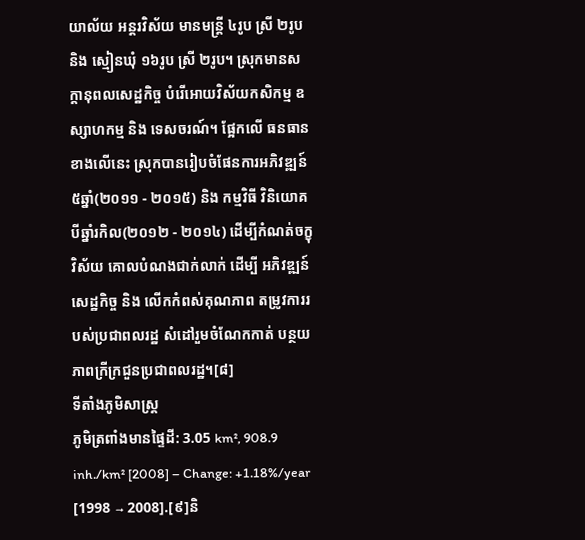យាល័យ អន្តរវិស័យ មានមន្ត្រី ៤រូប ស្រី ២រូប និង ស្មៀនឃុំ ១៦រូប ស្រី ២រូប។ ស្រុកមានសក្តានុពលសេដ្ឋកិច្ច បំរើអោយវិស័យកសិកម្ម ឧស្សាហកម្ម និង ទេសចរណ៍។ ផ្អែកលើ ធនធានខាងលើនេះ ស្រុកបានរៀបចំផែនការអភិវឌ្ឍន៍ ៥ឆ្នាំ(២០១១ - ២០១៥) និង កម្មវិធី វិនិយោគបីឆ្នាំរកិល(២០១២ - ២០១៤) ដើម្បីកំណត់ចក្ខុវិស័យ គោលបំណងជាក់លាក់ ដើម្បី អភិវឌ្ឍន៍សេដ្ឋកិច្ច និង លើកកំពស់គុណភាព តម្រូវការរបស់ប្រជាពលរដ្ឋ សំដៅរួមចំណែកកាត់ បន្ថយភាពក្រីក្រជួនប្រជាពលរដ្ឋ។[៨]
ទីតាំងភូមិសាស្រ្ត
ភូមិត្រពាំងមានផ្ទៃដី: 3.05 km², 908.9 inh./km² [2008] – Change: +1.18%/year [1998 → 2008].[៩]និ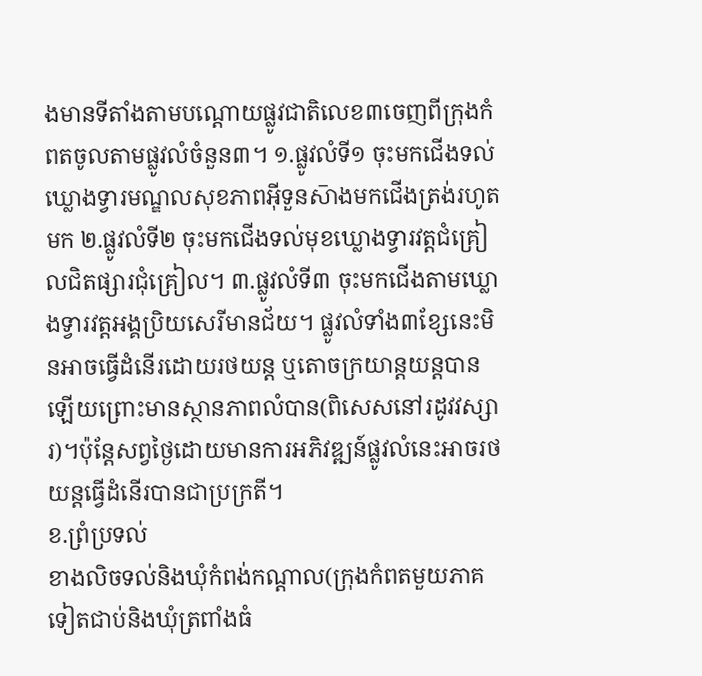ងមានទីតាំងតាមបណ្ដោយផ្លូវជាតិលេខ៣ចេញពីក្រុងកំពតចូលតាមផ្លូវលំចំនួន៣។ ១.ផ្លូវលំទី១ ចុះមកជើងទល់ឃ្លោងទ្វារមណ្ឌលសុខភាពអ៊ីទួនស៑ាងមកជើងត្រង់រហូតមក ២.ផ្លូវលំទី២ ចុះមកជើងទល់មុខឃ្លោងទ្វារវត្តជំគ្រៀលជិតផ្សារជុំគ្រៀល។ ៣.ផ្លូវលំទី៣ ចុះមកជើងតាមឃ្លោងទ្វារវត្តអង្គប្រិយសេរីមានជ័យ។ ផ្លូវលំទាំង៣ខ្សែនេះមិនអាចធ្វើដំនើរដោយរថយន្ត ឬតោចក្រយាន្តយន្តបានឡើយព្រោះមានស្ថានភាពលំបាន(ពិសេសនៅរដូវវស្សារ)។ប៉ុន្តែសព្វថ្ងៃដោយមានការអភិវឌ្ឍន៍ផ្លូវលំនេះអាចរថយន្តធ្វើដំនើរបានជាប្រក្រតី។
ខ.ព្រំប្រទល់
ខាងលិចទល់និងឃុំកំពង់កណ្ដាល(ក្រុងកំពតមួយភាគទៀតជាប់និងឃុំត្រពាំងធំ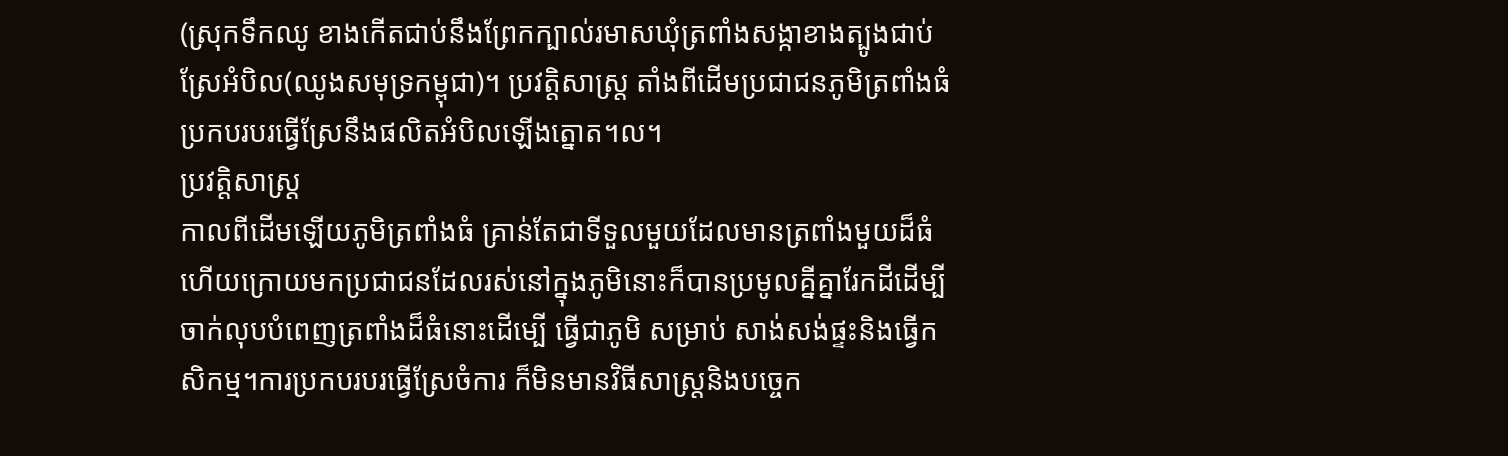(ស្រុកទឹកឈូ ខាងកើតជាប់នឹងព្រែកក្បាល់រមាសឃុំត្រពាំងសង្កាខាងត្បូងជាប់ស្រែអំបិល(ឈូងសមុទ្រកម្ពុជា)។ ប្រវត្តិសាស្រ្ត តាំងពីដើមប្រជាជនភូមិត្រពាំងធំប្រកបរបរធ្វើស្រែនឹងផលិតអំបិលឡើងត្នោត។ល។
ប្រវត្តិសាស្រ្ត
កាលពីដើមឡើយភូមិត្រពាំងធំ គ្រាន់តែជាទីទួលមួយដែលមានត្រពាំងមួយដ៏ធំ ហើយក្រោយមកប្រជាជនដែលរស់នៅក្នុងភូមិនោះក៏បានប្រមូលគ្នីគ្នារែកដីដើម្បីចាក់លុបបំពេញត្រពាំងដ៏ធំនោះដើម្បើ ធ្វើជាភូមិ សម្រាប់ សាង់សង់ផ្ទះនិងធ្វើកសិកម្ម។ការប្រកបរបរធ្វើស្រែចំការ ក៏មិនមានវិធីសាស្រ្តនិងបច្ចេក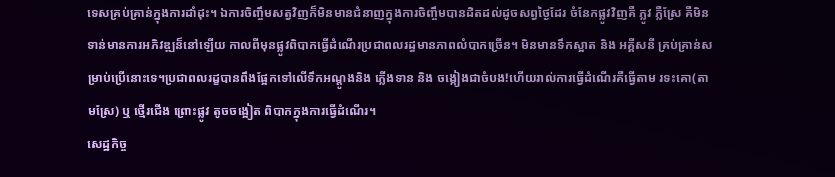ទេសគ្រប់គ្រាន់ក្នុងការដាំដុះ។ ឯការចិញ្ចឹមសត្វវិញក៏មិនមានជំនាញក្នុងការចិញ្ចឹមបានដិតដល់ដូចសព្វថ្ងៃដែរ ចំនែកផ្លូវវិញគឺ ភ្លូវ ភ្លឺស្រែ គឺមិនទាន់មានការអភិវឌ្ឍន៏នៅឡើយ កាលពីមុនផ្លូវពិបាកធ្វើដំណើរប្រជាពលរដ្ធមានភាពលំបាកច្រើន។ មិនមានទឹកស្អាត និង អគ្គីសនី គ្រប់គ្រាន់សម្រាប់ប្រើនោះទេ។ប្រជាពលរដ្ខបានពឹងផ្អែកទៅលើទឹកអណ្តូងនិង ភ្លើងទាន និង ចង្កៀងជាចំបង!ហើយរាល់ការធ្វើដំណើរគឺធ្វើតាម រទះគោ(តាមស្រែ) ឬ ថ្មើរជើង ព្រោះផ្លូវ តូចចង្អៀត ពិបាកក្នុងការធ្វើដំណើរ។
សេដ្ឋកិច្ច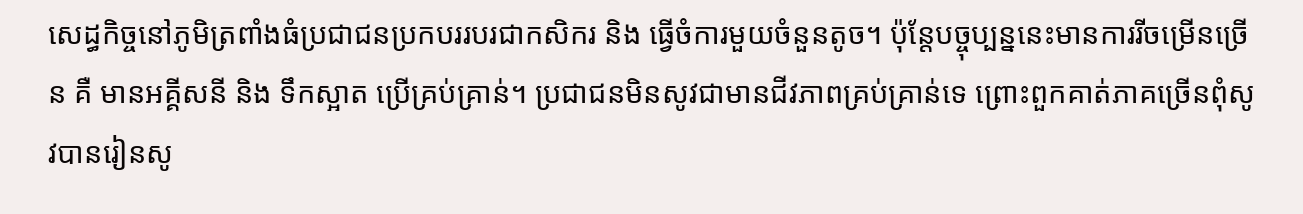សេដ្ធកិច្ចនៅភូមិត្រពាំងធំប្រជាជនប្រកបររបរជាកសិករ និង ធ្វើចំការមួយចំនួនតូច។ ប៉ុន្តែបច្ចុប្បន្ននេះមានការរីចម្រើនច្រើន គឺ មានអគ្គីសនី និង ទឹកស្អាត ប្រើគ្រប់គ្រាន់។ ប្រជាជនមិនសូវជាមានជីវភាពគ្រប់គ្រាន់ទេ ព្រោះពួកគាត់ភាគច្រើនពុំសូវបានរៀនសូ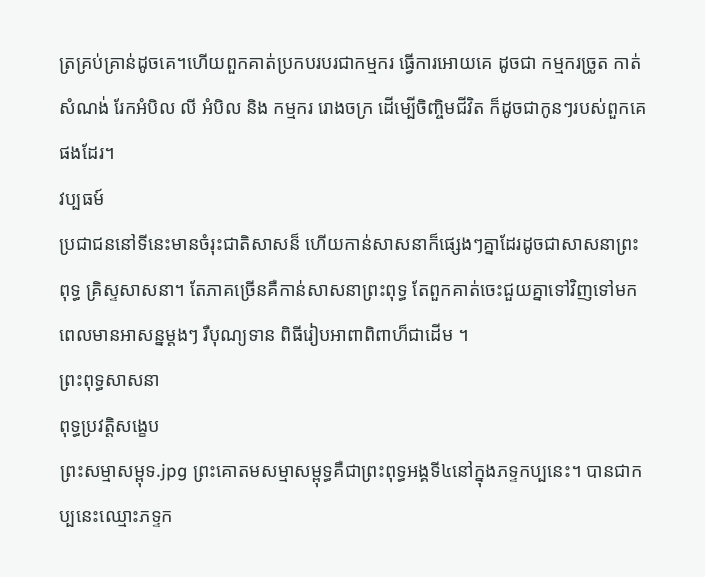ត្រគ្រប់គ្រាន់ដូចគេ។ហើយពួកគាត់ប្រកបរបរជាកម្មករ ធ្វើការអោយគេ ដូចជា កម្មករច្រូត កាត់ សំណង់ រែកអំបិល លី អំបិល និង កម្មករ រោងចក្រ ដើម្បើចិញ្ចិមជីវិត ក៏ដូចជាកូនៗរបស់ពួកគេផងដែរ។
វប្បធម៍
ប្រជាជននៅទីនេះមានចំរុះជាតិសាសន៏ ហើយកាន់សាសនាក៏ផ្សេងៗគ្នាដែរដូចជាសាសនាព្រះពុទ្ធ គ្រិស្ទសាសនា។ តែភាគច្រើនគឺកាន់សាសនាព្រះពុទ្ធ តែពួកគាត់ចេះជួយគ្នាទៅវិញទៅមកពេលមានអាសន្នម្ដងៗ រឺបុណ្យទាន ពិធីរៀបអាពាពិពាហ៏ជាដើម ។
ព្រះពុទ្ធសាសនា
ពុទ្ធប្រវត្តិសង្ខេប
ព្រះសម្មាសម្ពុទ.jpg ព្រះគោតមសម្មាសម្ពុទ្ធគឺជាព្រះពុទ្ធអង្គទី៤នៅក្នុងភទ្ទកប្បនេះ។ បានជាកប្បនេះឈ្មោះភទ្ទក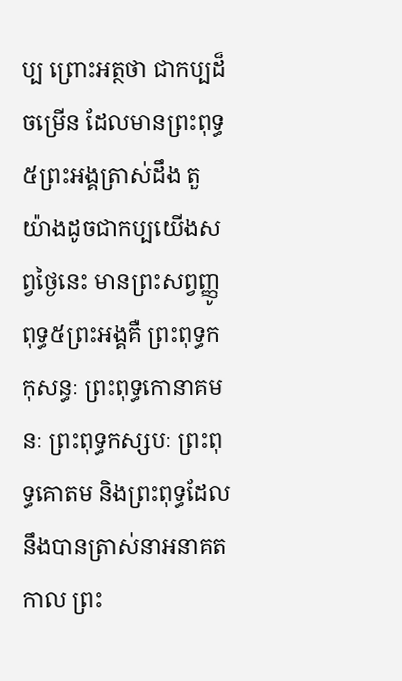ប្ប ព្រោះអត្ថថា ជាកប្បដ៏ចម្រើន ដែលមានព្រះពុទ្ធ៥ព្រះអង្គត្រាស់ដឹង តួយ៉ាងដូចជាកប្បយើងសព្វថ្ងៃនេះ មានព្រះសព្វញ្ញូពុទ្ធ៥ព្រះអង្គគឺ ព្រះពុទ្ធកកុសន្ធៈ ព្រះពុទ្ធកោនាគមនៈ ព្រះពុទ្ធកស្សបៈ ព្រះពុទ្ធគោតម និងព្រះពុទ្ធដែលនឹងបានត្រាស់នាអនាគតកាល ព្រះ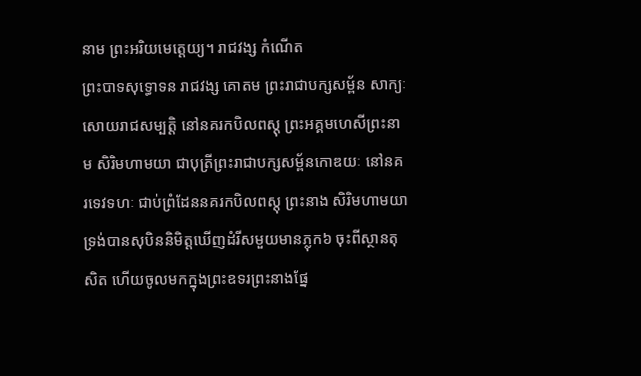នាម ព្រះអរិយមេតេ្តយ្យ។ រាជវង្ស កំណើត
ព្រះបាទសុទ្ធោទន រាជវង្ស គោតម ព្រះរាជាបក្សសម្ព័ន សាក្យៈសោយរាជសម្បត្តិ នៅនគរកបិលពស្តុ ព្រះអគ្គមហេសីព្រះនាម សិរិមហាមយា ជាបុត្រីព្រះរាជាបក្សសម្ព័នកោឌយៈ នៅនគរទេវទហៈ ជាប់ព្រំដែននគរកបិលពស្តុ ព្រះនាង សិរិមហាមយា ទ្រង់បានសុបិននិមិត្តឃើញដំរីសមួយមានភ្លុក៦ ចុះពីស្ថានតុសិត ហើយចូលមកក្នុងព្រះឧទរព្រះនាងផ្នែ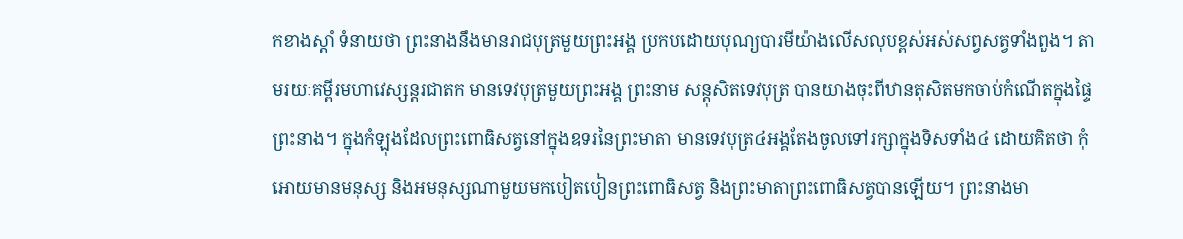កខាងស្តាំ ទំនាយថា ព្រះនាងនឹងមានរាជបុត្រមួយព្រះអង្គ ប្រកបដោយបុណ្យបារមីយ៉ាងលើសលុបខ្ពស់អស់សព្វសត្វទាំងពួង។ តាមរយៈគម្ពីរមហាវេស្សន្តរជាតក មានទេវបុត្រមួយព្រះអង្គ ព្រះនាម សន្តុសិតទេវបុត្រ បានយាងចុះពីឋានតុសិតមកចាប់កំណើតក្នុងផ្ទៃព្រះនាង។ ក្នុងកំឡុងដែលព្រះពោធិសត្វនៅក្នុងឧទរនៃព្រះមាតា មានទេវបុត្រ៤អង្គតែងចូលទៅរក្សាក្នុងទិសទាំង៤ ដោយគិតថា កុំអោយមានមនុស្ស និងអមនុស្សណាមួយមកបៀតបៀនព្រះពោធិសត្វ និងព្រះមាតាព្រះពោធិសត្វបានឡើយ។ ព្រះនាងមា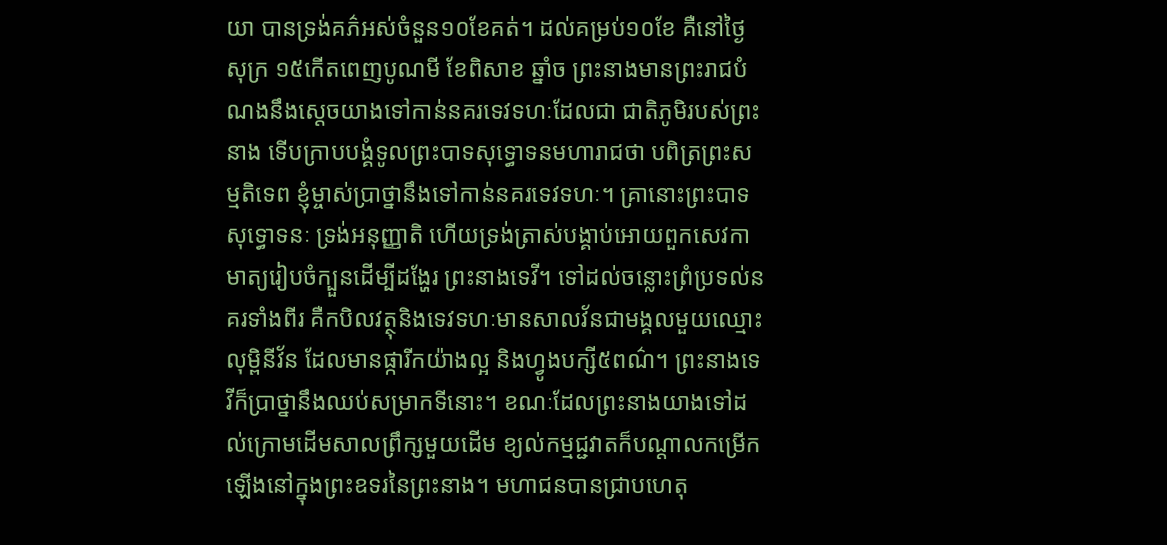យា បានទ្រង់គភ៌អស់ចំនួន១០ខែគត់។ ដល់គម្រប់១០ខែ គឺនៅថ្ងៃសុក្រ ១៥កើតពេញបូណមី ខែពិសាខ ឆ្នាំច ព្រះនាងមានព្រះរាជបំណងនឹងស្តេចយាងទៅកាន់នគរទេវទហៈដែលជា ជាតិភូមិរបស់ព្រះនាង ទើបក្រាបបង្គំទូលព្រះបាទសុទ្ធោទនមហារាជថា បពិត្រព្រះសម្មតិទេព ខ្ញុំម្ចាស់ប្រាថ្នានឹងទៅកាន់នគរទេវទហៈ។ គ្រានោះព្រះបាទសុទ្ធោទនៈ ទ្រង់អនុញ្ញាតិ ហើយទ្រង់ត្រាស់បង្គាប់អោយពួកសេវកាមាត្យរៀបចំក្បួនដើម្បីដង្ហែរ ព្រះនាងទេវី។ ទៅដល់ចន្លោះព្រំប្រទល់នគរទាំងពីរ គឺកបិលវត្ថុនិងទេវទហៈមានសាលវ័នជាមង្គលមួយឈ្មោះ លុម្ពិនីវ័ន ដែលមានផ្ការីកយ៉ាងល្អ និងហ្វូងបក្សី៥ពណ៌។ ព្រះនាងទេវីក៏ប្រាថ្នានឹងឈប់សម្រាកទីនោះ។ ខណៈដែលព្រះនាងយាងទៅដល់ក្រោមដើមសាលព្រឹក្សមួយដើម ខ្យល់កម្មជ្ជវាតក៏បណ្តាលកម្រើកឡើងនៅក្នុងព្រះឧទរនៃព្រះនាង។ មហាជនបានជ្រាបហេតុ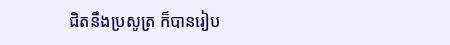ជិតនឹងប្រសូត្រ ក៏បានរៀប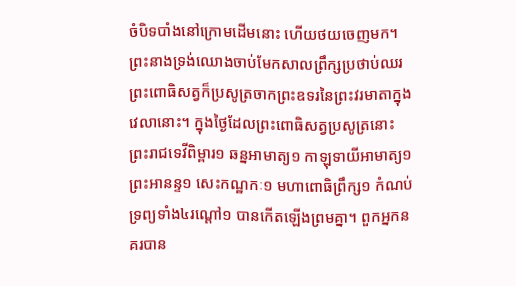ចំបិទបាំងនៅក្រោមដើមនោះ ហើយថយចេញមក។ ព្រះនាងទ្រង់ឈោងចាប់មែកសាលព្រឹក្សប្រថាប់ឈរ ព្រះពោធិសត្វក៏ប្រសូត្រចាកព្រះឧទរនៃព្រះវរមាតាក្នុងវេលានោះ។ ក្នុងថ្ងៃដែលព្រះពោធិសត្វប្រសូត្រនោះ ព្រះរាជទេវីពិម្ពារ១ ឆន្នអាមាត្យ១ កាឡុទាយីអាមាត្យ១ ព្រះអានន្ទ១ សេះកណ្ឋកៈ១ មហាពោធិព្រឹក្ស១ កំណប់ទ្រព្យទាំង៤រណ្តៅ១ បានកើតឡើងព្រមគ្នា។ ពួកអ្នកនគរបាន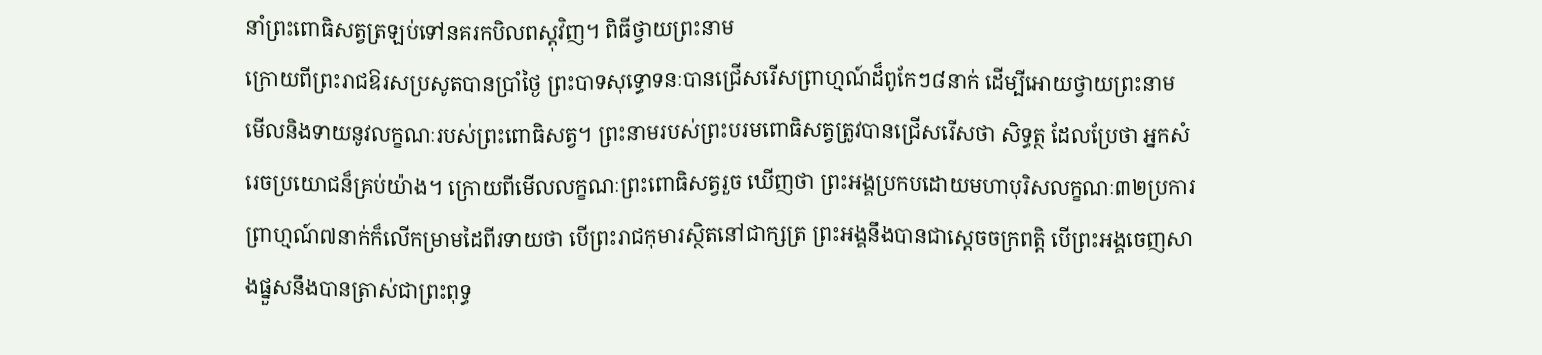នាំព្រះពោធិសត្វត្រឡប់ទៅនគរកបិលពស្តុវិញ។ ពិធីថ្វាយព្រះនាម
ក្រោយពីព្រះរាជឱរសប្រសូតបានប្រាំថ្ងៃ ព្រះបាទសុទ្ធោទនៈបានជ្រើសរើសព្រាហ្មណ៍ដ៏ពូកែៗ៨នាក់ ដើម្បីអោយថ្វាយព្រះនាម មើលនិងទាយនូវលក្ខណៈរបស់ព្រះពោធិសត្វ។ ព្រះនាមរបស់ព្រះបរមពោធិសត្វត្រូវបានជ្រើសរើសថា សិទ្ធត្ថ ដែលប្រែថា អ្នកសំរេចប្រយោជន៏គ្រប់យ៉ាង។ ក្រោយពីមើលលក្ខណៈព្រះពោធិសត្វរួច ឃើញថា ព្រះអង្គប្រកបដោយមហាបុរិសលក្ខណៈ៣២ប្រការ ព្រាហ្មណ៍៧នាក់ក៏លើកម្រាមដៃពីរទាយថា បើព្រះរាជកុមារស្ថិតនៅជាក្សត្រ ព្រះអង្គនឹងបានជាស្តេចចក្រពត្តិ បើព្រះអង្គចេញសាងផ្នួសនឹងបានត្រាស់ជាព្រះពុទ្ធ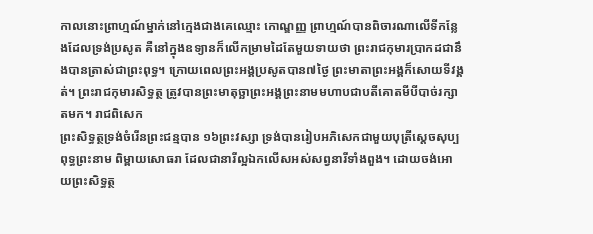កាលនោះព្រាហ្មណ៍ម្នាក់នៅក្មេងជាងគេឈ្មោះ កោណ្ឌញ្ញ ព្រាហ្មណ៍បានពិចារណាលើទីកន្លែងដែលទ្រង់ប្រសូត គឺនៅក្នុងឧទ្យានក៏លើកម្រាមដៃតែមួយទាយថា ព្រះរាជកុមារប្រាកដជានឹងបានត្រាស់ជាព្រះពុទ្ធ។ ក្រោយពេលព្រះអង្គប្រសូតបាន៧ថ្ងៃ ព្រះមាតាព្រះអង្គក៏សោយទីវង្គត់។ ព្រះរាជកុមារសិទ្ធត្ថ ត្រូវបានព្រះមាតុច្ឆាព្រះអង្គព្រះនាមមហាបជាបតីគោតមីបីបាច់រក្សាតមក។ រាជពិសេក
ព្រះសិទ្ធត្ថទ្រង់ចំរើនព្រះជន្មបាន ១៦ព្រះវស្សា ទ្រង់បានរៀបអភិសេកជាមួយបុត្រីស្តេចសុប្បពុទ្ធព្រះនាម ពិម្ពាយសោធរា ដែលជានារីល្អឯកលើសអស់សព្វនារីទាំងពួង។ ដោយចង់អោយព្រះសិទ្ធត្ថ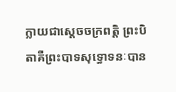ក្លាយជាស្តេចចក្រពត្តិ ព្រះបិតាគឺព្រះបាទសុទ្ធោទនៈបាន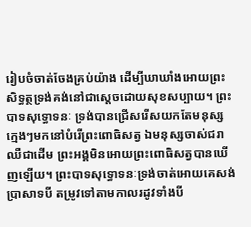រៀបចំចាត់ចែងគ្រប់យ៉ាង ដើម្បីឃាឃាំងអោយព្រះសិទ្ធត្ថទ្រង់គង់នៅជាស្តេចដោយសុខសប្បាយ។ ព្រះបាទសុទ្ធោទនៈ ទ្រង់បានជ្រើសរើសយកតែមនុស្សក្មេងៗមកនៅបំរើព្រះពោធិសត្វ ឯមនុស្សចាស់ជរា ឈឺជាដើម ព្រះអង្គមិនអោយព្រះពោធិសត្វបានឃើញឡើយ។ ព្រះបាទសុទ្ធោទនៈទ្រង់ចាត់អោយគេសង់ប្រាសាទបី តម្រូវទៅតាមកាលរដូវទាំងបី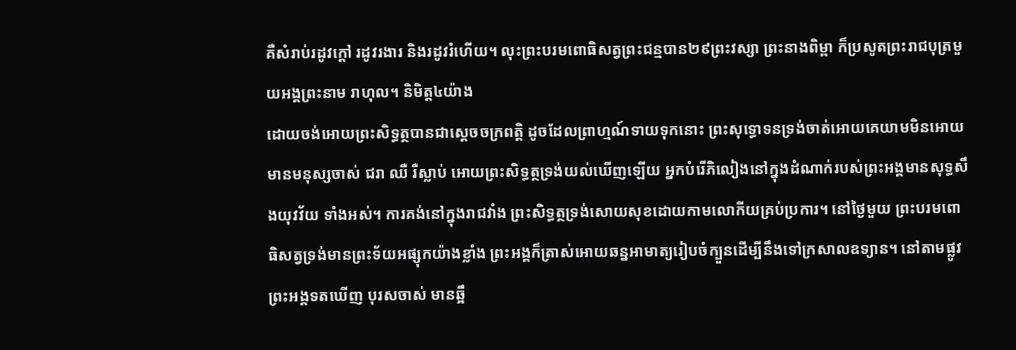គឺសំរាប់រដូវក្តៅ រដូវរងារ និងរដូវរំហើយ។ លុះព្រះបរមពោធិសត្វព្រះជន្មបាន២៩ព្រះវស្សា ព្រះនាងពិម្ពា ក៏ប្រសូតព្រះរាជបុត្រមួយអង្គព្រះនាម រាហុល។ និមិត្ត៤យ៉ាង
ដោយចង់អោយព្រះសិទ្ធត្ថបានជាស្តេចចក្រពត្តិ ដូចដែលព្រាហ្មណ៍ទាយទុកនោះ ព្រះសុទ្ធោទនទ្រង់ចាត់អោយគេយាមមិនអោយមានមនុស្សចាស់ ជរា ឈឺ រឺស្លាប់ អោយព្រះសិទ្ធត្ថទ្រង់យល់ឃើញឡើយ អ្នកបំរើភិលៀងនៅក្នុងដំណាក់របស់ព្រះអង្គមានសុទ្ធសឹងយុវវ័យ ទាំងអស់។ ការគង់នៅក្នុងរាជវាំង ព្រះសិទ្ធត្ថទ្រង់សោយសុខដោយកាមលោកីយគ្រប់ប្រការ។ នៅថ្ងៃមួយ ព្រះបរមពោធិសត្វទ្រង់មានព្រះទ័យអផ្សុកយ៉ាងខ្លាំង ព្រះអង្គក៏ត្រាស់អោយឆន្នអាមាត្យរៀបចំក្បួនដើម្បីនឹងទៅក្រសាលឧទ្យាន។ នៅតាមផ្លូវព្រះអង្គទតឃើញ បុរសចាស់ មានឆ្អឹ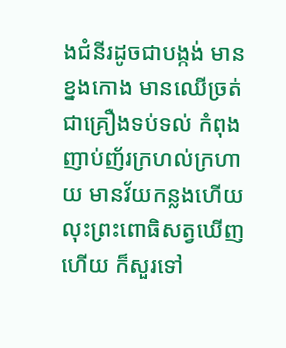ងជំនីរដូចជាបង្កង់ មានខ្នងកោង មានឈើច្រត់ជាគ្រឿងទប់ទល់ កំពុងញាប់ញ័រក្រហល់ក្រហាយ មានវ័យកន្លងហើយ លុះព្រះពោធិសត្វឃើញហើយ ក៏សួរទៅ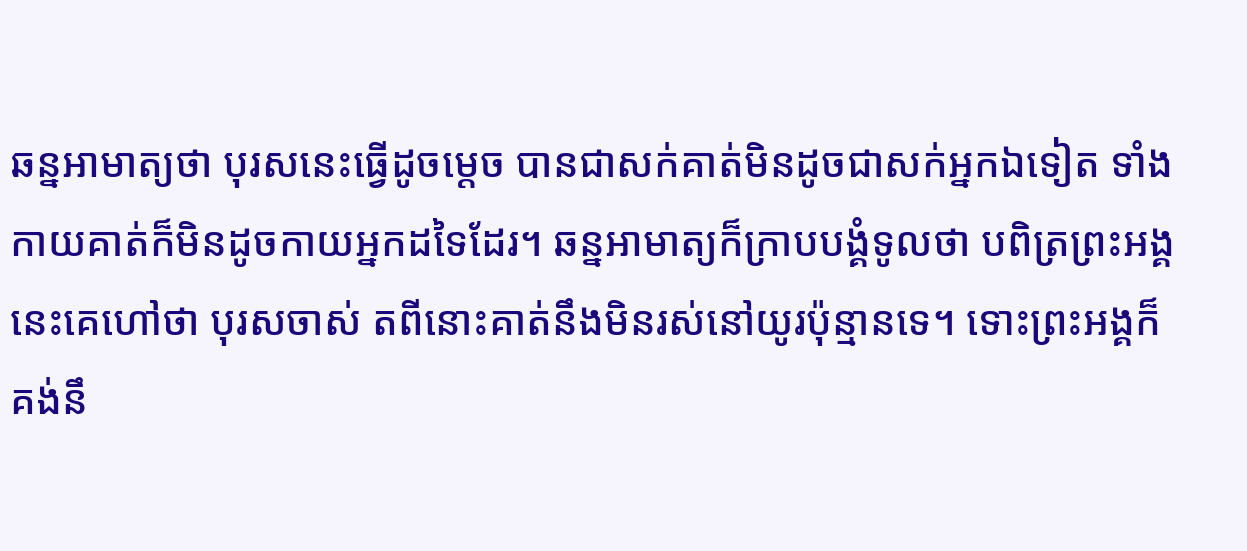ឆន្នអាមាត្យថា បុរសនេះធ្វើដូចម្តេច បានជាសក់គាត់មិនដូចជាសក់អ្នកឯទៀត ទាំងកាយគាត់ក៏មិនដូចកាយអ្នកដទៃដែរ។ ឆន្នអាមាត្យក៏ក្រាបបង្គំទូលថា បពិត្រព្រះអង្គ នេះគេហៅថា បុរសចាស់ តពីនោះគាត់នឹងមិនរស់នៅយូរប៉ុន្មានទេ។ ទោះព្រះអង្គក៏គង់នឹ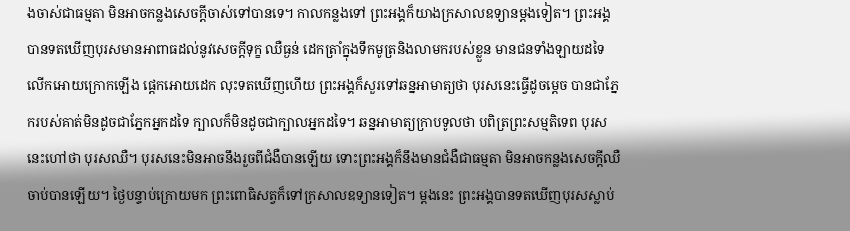ងចាស់ជាធម្មតា មិនអាចកន្លងសេចក្តីចាស់ទៅបានទេ។ កាលកន្លងទៅ ព្រះអង្គក៏យាងក្រសាលឧទ្យានម្តងទៀត។ ព្រះអង្គបានទតឃើញបុរសមានអាពាធដល់នូវសេចក្តីទុក្ខ ឈឺធ្ងន់ ដេកត្រាំក្នុងទឹកមូត្រនិងលាមករបស់ខ្លួន មានជនទាំងឡាយដទៃលើកអោយក្រោកឡើង ផ្តេកអោយដេក លុះទតឃើញហើយ ព្រះអង្គក៏សួរទៅឆន្នអាមាត្យថា បុរសនេះធ្វើដូចម្តេច បានជាភ្នែករបស់គាត់មិនដូចជាភ្នែកអ្នកដទៃ ក្បាលក៏មិនដូចជាក្បាលអ្នកដទៃ។ ឆន្នអាមាត្យក្រាបទូលថា បពិត្រព្រះសម្មតិទេព បុរសនេះហៅថា បុរសឈឺ។ បុរសនេះមិនអាចនឹងរួចពីជំងឺបានឡើយ ទោះព្រះអង្គក៏នឹងមានជំងឺជាធម្មតា មិនអាចកន្លងសេចក្តីឈឺចាប់បានឡើយ។ ថ្ងៃបន្ទាប់ក្រោយមក ព្រះពោធិសត្វក៏ទៅក្រសាលឧទ្យានទៀត។ ម្តងនេះ ព្រះអង្គបានទតឃើញបុរសស្លាប់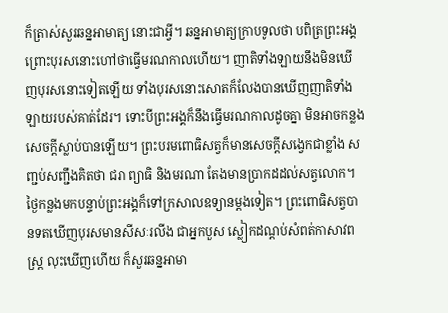ក៏ត្រាស់សួរឆន្នអាមាត្យ នោះជាអ្វី។ ឆន្នអាមាត្យក្រាបទូលថា បពិត្រព្រះអង្គ ព្រោះបុរសនោះហៅថាធ្វើមរណកាលហើយ។ ញាតិទាំងឡាយនឹងមិនឃើញបុរសនោះទៀតឡើយ ទាំងបុរសនោះសោតក៏លែងបានឃើញញាតិទាំងឡាយរបស់គាត់ដែរ។ ទោះបីព្រះអង្គក៏នឹងធ្វើមរណកាលដូចគ្នា មិនអាចកន្លងសេចក្តីស្លាប់បានឡើយ។ ព្រះបរមពោធិសត្វក៏មានសេចក្តីសង្វេកជាខ្លាំង សញ្ជប់សញ្ជឹងគិតថា ជរា ព្យាធិ និងមរណា តែងមានប្រាកដដល់សត្វលោក។ ថ្ងៃកន្លងមកបន្ទាប់ព្រះអង្គក៏ទៅក្រសាលឧទ្យានម្តងទៀត។ ព្រះពោធិសត្វបានទតឃើញបុរសមានសីសៈរលីង ជាអ្នកបួស ស្លៀកដណ្តប់សំពត់កាសាវពស្ត្រ លុះឃើញហើយ ក៏សួរឆន្នអាមា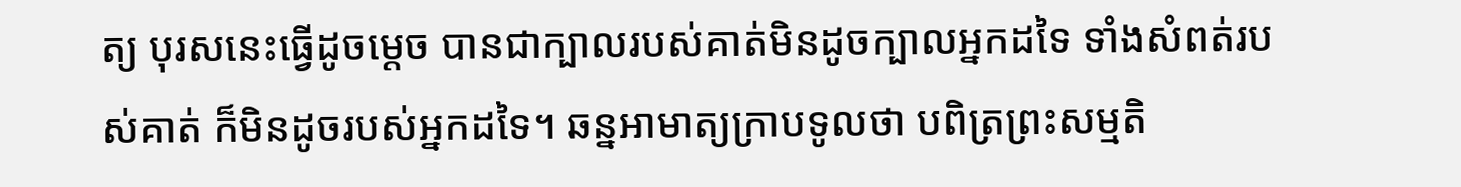ត្យ បុរសនេះធ្វើដូចម្តេច បានជាក្បាលរបស់គាត់មិនដូចក្បាលអ្នកដទៃ ទាំងសំពត់របស់គាត់ ក៏មិនដូចរបស់អ្នកដទៃ។ ឆន្នអាមាត្យក្រាបទូលថា បពិត្រព្រះសម្មតិ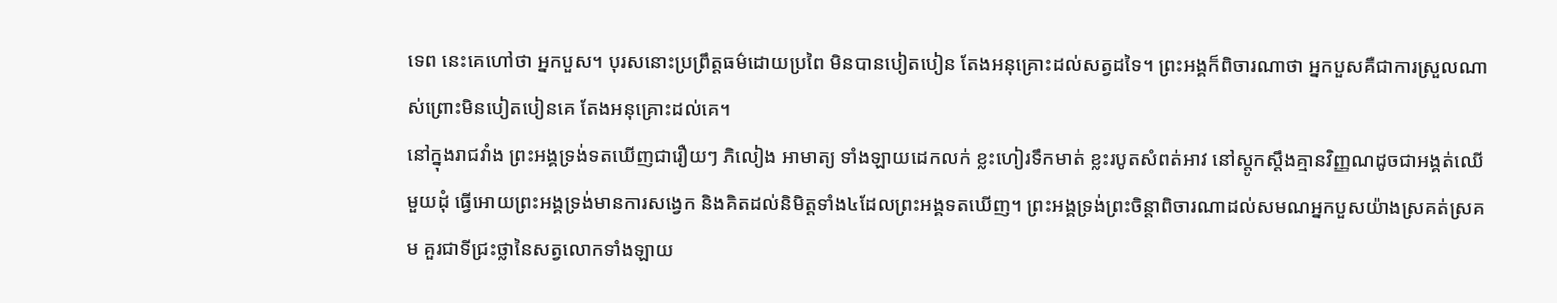ទេព នេះគេហៅថា អ្នកបួស។ បុរសនោះប្រព្រឹត្តធម៌ដោយប្រពៃ មិនបានបៀតបៀន តែងអនុគ្រោះដល់សត្វដទៃ។ ព្រះអង្គក៏ពិចារណាថា អ្នកបួសគឺជាការស្រួលណាស់ព្រោះមិនបៀតបៀនគេ តែងអនុគ្រោះដល់គេ។
នៅក្នុងរាជវាំង ព្រះអង្គទ្រង់ទតឃើញជារឿយៗ ភិលៀង អាមាត្យ ទាំងឡាយដេកលក់ ខ្លះហៀរទឹកមាត់ ខ្លះរបូតសំពត់អាវ នៅស្តូកស្តឹងគ្មានវិញ្ញណដូចជាអង្គត់ឈើមួយដុំ ធ្វើអោយព្រះអង្គទ្រង់មានការសង្វេក និងគិតដល់និមិត្តទាំង៤ដែលព្រះអង្គទតឃើញ។ ព្រះអង្គទ្រង់ព្រះចិន្តាពិចារណាដល់សមណអ្នកបួសយ៉ាងស្រគត់ស្រគម គួរជាទីជ្រះថ្លានៃសត្វលោកទាំងឡាយ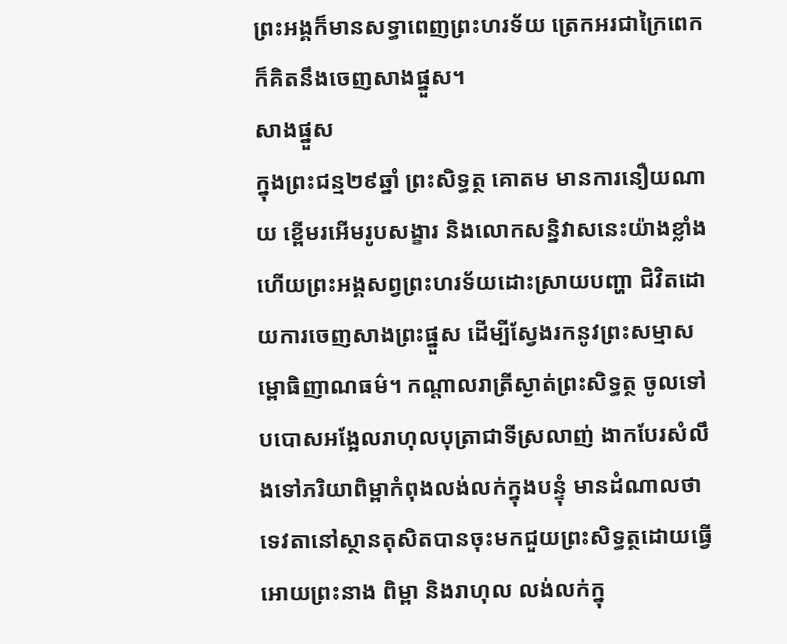ព្រះអង្គក៏មានសទ្ធាពេញព្រះហរទ័យ ត្រេកអរជាក្រៃពេក ក៏គិតនឹងចេញសាងផ្នួស។
សាងផ្នួស
ក្នុងព្រះជន្ម២៩ឆ្នាំ ព្រះសិទ្ធត្ថ គោតម មានការនឿយណាយ ខ្ពើមរអើមរូបសង្ខារ និងលោកសន្និវាសនេះយ៉ាងខ្លាំងហើយព្រះអង្គសព្វព្រះហរទ័យដោះស្រាយបញ្ហា ជិវិតដោយការចេញសាងព្រះផ្នួស ដើម្បីស្វែងរកនូវព្រះសម្មាសម្ពោធិញាណធម៌។ កណ្តាលរាត្រីស្ងាត់ព្រះសិទ្ធត្ថ ចូលទៅបបោសអង្អែលរាហុលបុត្រាជាទីស្រលាញ់ ងាកបែរសំលឹងទៅភរិយាពិម្ពាកំពុងលង់លក់ក្នុងបន្ទុំ មានដំណាលថា ទេវតានៅស្ថានតុសិតបានចុះមកជួយព្រះសិទ្ធត្ថដោយធ្វើអោយព្រះនាង ពិម្ពា និងរាហុល លង់លក់ក្នុ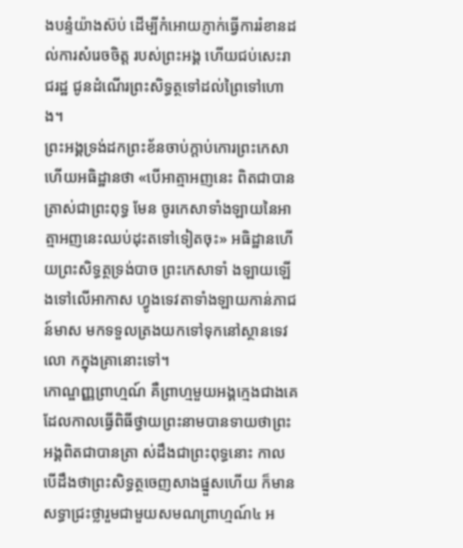ងបន្ទំយ៉ាងស៊ប់ ដើម្បីកំអោយភ្ញាក់ធ្វើការរំខានដល់ការសំរេចចិត្ត របស់ព្រះអង្គ ហើយជប់សេះរាជរដ្ឋ ជូនដំណើរព្រះសិទ្ធត្ថទៅដល់ព្រៃទៅហោង។
ព្រះអង្គទ្រង់ដកព្រះខ័នចាប់ក្តាប់កោរព្រះកេសា ហើយអធិដ្ឋានថា «បើអាត្មាអញនេះ ពិតជាបានត្រាស់ជាព្រះពុទ្ធ មែន ចូរកេសាទាំងឡាយនៃអាត្មាអញនេះឈប់ដុះតទៅទៀតចុះ» អធិដ្ឋានហើយព្រះសិទ្ធត្ថទ្រង់បាច ព្រះកេសាទាំ ងឡាយឡើងទៅលើអាកាស ហ្វូងទេវតាទាំងឡាយកាន់ភាជន៍មាស មកទទួលត្រងយកទៅទុកនៅស្ថានទេវលោ កក្នុងគ្រានោះទៅ។
កោណ្ឌញ្ញព្រាហ្មណ៍ គឺព្រាហ្មមួយអង្គក្មេងជាងគេ ដែលកាលធ្វើពិធីថ្វាយព្រះនាមបានទាយថាព្រះអង្គពិតជាបានត្រា ស់ដឹងជាព្រះពុទ្ធនោះ កាលបើដឹងថាព្រះសិទ្ធត្ថចេញសាងផ្នួសហើយ ក៏មានសទ្ធាជ្រះថ្លារួមជាមួយសមណព្រាហ្មណ៍៤ អ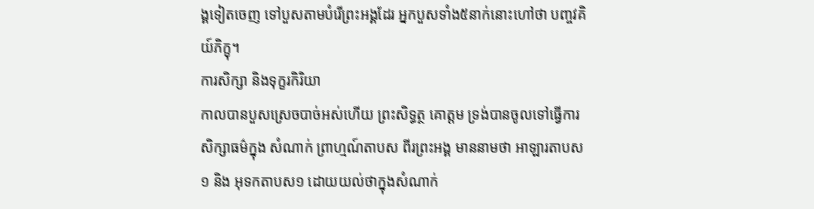ង្គទៀតចេញ ទៅបួសតាមបំរើព្រះអង្គដែរ អ្នកបួសទាំង៥នាក់នោះហៅថា បញ្ចវគិយ៍ភិក្ខុ។
ការសិក្សា និងទុក្ខរកិរិយា
កាលបានបួសស្រេចបាច់អស់ហើយ ព្រះសិទ្ធត្ថ គោត្ដម ទ្រង់បានចូលទៅធ្វើការសិក្សាធម៌ក្នុង សំណាក់ ព្រាហ្មណ៍តាបស ពីរព្រះអង្គ មាននាមថា អាឡារតាបស១ និង អុទកតាបស១ ដោយយល់ថាក្នុងសំណាក់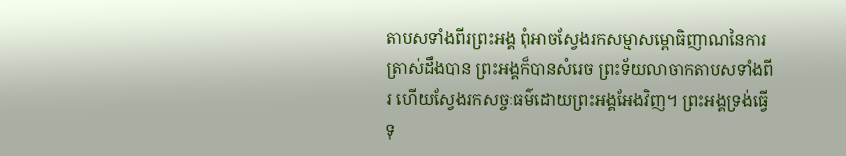តាបសទាំងពីរព្រះអង្គ ពុំអាចស្វែងរកសម្មាសម្ពោធិញាណនៃការត្រាស់ដឹងបាន ព្រះអង្គក៏បានសំរេច ព្រះទ័យលាចាកតាបសទាំងពីរ ហើយស្វែងរកសច្ចៈធម៌ដោយព្រះអង្គអែងវិញ។ ព្រះអង្គទ្រង់ធ្វើទុ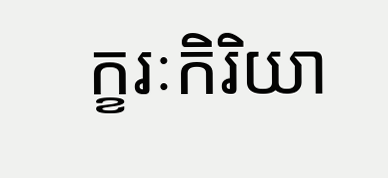ក្ខរៈកិរិយា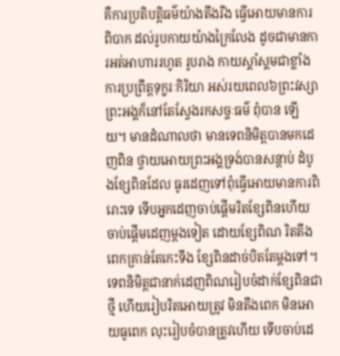គឺការប្រតិបត្តិធម៌យ៉ាងតឹងរឹង ធ្វើអោយមានការពិបាក ដល់រូបកាយយ៉ាងក្រៃលែង ដូចជាមានការអត់អាហាររហូត រូបរាង កាយស្គាំស្គមជាខ្លាំង ការប្រព្រឹត្តទុក្ខរៈកិរិយា អស់រយពេល៦ព្រះវស្សា ព្រះអង្គក៏នៅតែស្វែងរកសច្ចៈធម៌ ពុំបាន ឡើយ។ មានដំណាលថា មានទេពនិមិត្តបានមកដេញពិន ថ្វាយអោយព្រះអង្គទ្រង់បានសន្តាប់ ដំបូងខ្សែពិនដែល ធូរដេញទៅពុំធ្វើអោយមានការពិរោះទេ ទើបអ្នកដេញចាប់ផ្តើមរិតខ្សែពិនហើយចាប់ផ្តើមដេញម្តងទៀត ដោយខ្សែពិណ រិតតឹងពេកគ្រាន់តែកេះទឹង ខ្សែពិនដាច់បិតតែម្ដងទៅ។ ទេពនិមិត្តជានាក់ដេញពិណរៀបចំដាក់ខ្សែពិនជាថ្មី ហើយរៀបរិតអោយត្រូវ មិនតឹងពេក មិនអោយធូពេក លុះរៀបចំបានត្រូវហើយ ទើបចាប់ដេ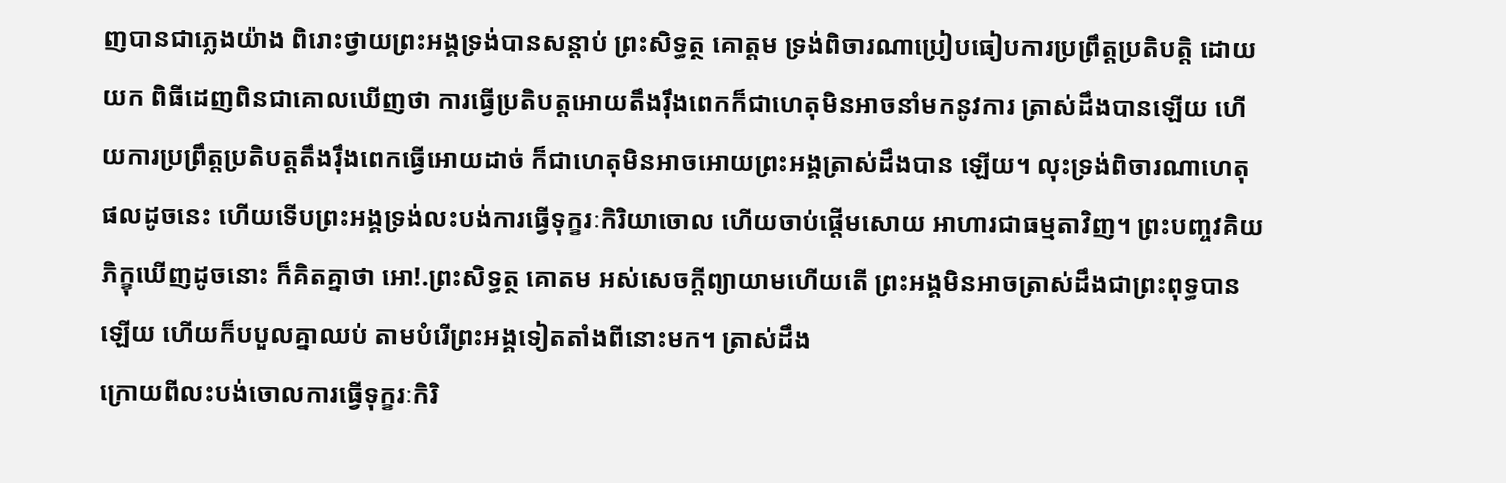ញបានជាភ្លេងយ៉ាង ពិរោះថ្វាយព្រះអង្គទ្រង់បានសន្តាប់ ព្រះសិទ្ធត្ថ គោត្ដម ទ្រង់ពិចារណាប្រៀបធៀបការប្រព្រឹត្តប្រតិបត្តិ ដោយយក ពិធីដេញពិនជាគោលឃើញថា ការធ្វើប្រតិបត្តអោយតឹងរ៉ឹងពេកក៏ជាហេតុមិនអាចនាំមកនូវការ ត្រាស់ដឹងបានឡើយ ហើយការប្រព្រឹត្តប្រតិបត្តតឹងរ៉ឹងពេកធ្វើអោយដាច់ ក៏ជាហេតុមិនអាចអោយព្រះអង្គត្រាស់ដឹងបាន ឡើយ។ លុះទ្រង់ពិចារណាហេតុផលដូចនេះ ហើយទើបព្រះអង្គទ្រង់លះបង់ការធ្វើទុក្ខរៈកិរិយាចោល ហើយចាប់ផ្តើមសោយ អាហារជាធម្មតាវិញ។ ព្រះបញ្ចវគិយភិក្ខុឃើញដូចនោះ ក៏គិតគ្នាថា អោ!.ព្រះសិទ្ធត្ថ គោតម អស់សេចក្តីព្យាយាមហើយតើ ព្រះអង្គមិនអាចត្រាស់ដឹងជាព្រះពុទ្ធបានឡើយ ហើយក៏បបួលគ្នាឈប់ តាមបំរើព្រះអង្គទៀតតាំងពីនោះមក។ ត្រាស់ដឹង
ក្រោយពីលះបង់ចោលការធ្វើទុក្ខរៈកិរិ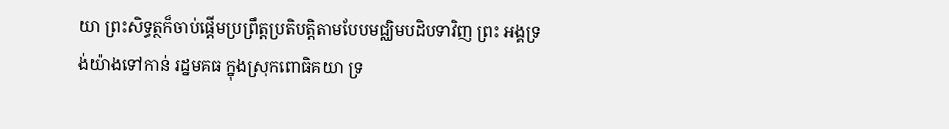យា ព្រះសិទ្ធត្ថក៏ចាប់ផ្តើមប្រព្រឹត្តប្រតិបត្តិតាមបែបមជ្ឈិមបដិបទាវិញ ព្រះ អង្គទ្រង់យ៉ាងទៅកាន់ រដ្នមគធ ក្នុងស្រុកពោធិគយា ទ្រ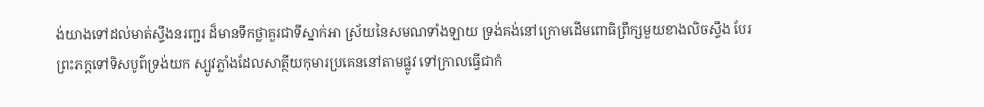ង់យាងទៅដល់មាត់ស្ទឹងនរញ្ជរ ដ៏មានទឹកថ្លាគួរជាទីស្នាក់អា ស្រ័យនៃសមណទាំងឡាយ ទ្រង់គង់នៅក្រោមដើមពោធិព្រឹក្សមួយខាងលិចស្ទឹង បែរព្រះភក្តទៅទិសបូព៌ទ្រង់យក ស្បូវភ្លាំងដែលសាត្ថីយកុមារប្រគេននៅតាមផ្លូវ ទៅក្រាលធ្វើជាកំ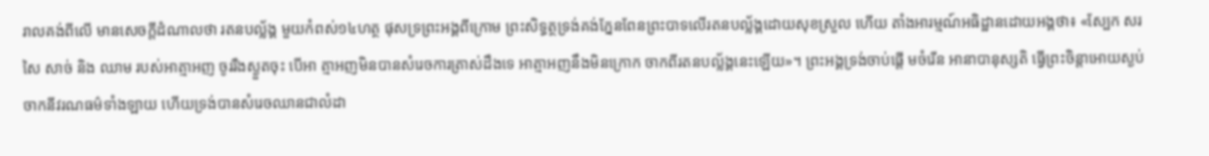រាលគង់ពីលើ មានសេចក្តីដំណាលថា រតនបល័្លង្គ មួយកំពស់១៤ហត្ថ ផុសទ្រព្រះអង្គពីក្រោម ព្រះសិទ្ធត្ថទ្រង់គង់ភ្នែនពែនព្រះបាទលើរតនបល្ល័ង្គដោយសុខស្រួល ហើយ តាំងអារម្មណ៍អធិដ្ឋានដោយអង្គថា៖ «ស្បែក សរសៃ សាច់ និង ឈាម របស់អាត្មាអញ ចូររឺងស្ងួតចុះ បើអា ត្មាអញមិនបានសំរេចការត្រាស់ដឹងទេ អាត្មាអញនឹងមិនក្រោក ចាកពីរតនបល្ល័ង្គនេះឡើយ»។ ព្រះអង្គទ្រង់ចាប់ផ្តើ មចំរើន អានាបានុស្សតិ ធ្វើព្រះចិន្តាអោយស្ងប់ចាកនីវរណធម៌ទាំងឡាយ ហើយទ្រង់បានសំរេចឈានជាលំដា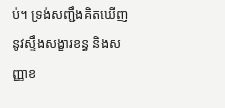ប់។ ទ្រង់សញ្ជឹងគិតឃើញនូវស្ទឹងសង្ខារខន្ធ និងសញ្ញាខ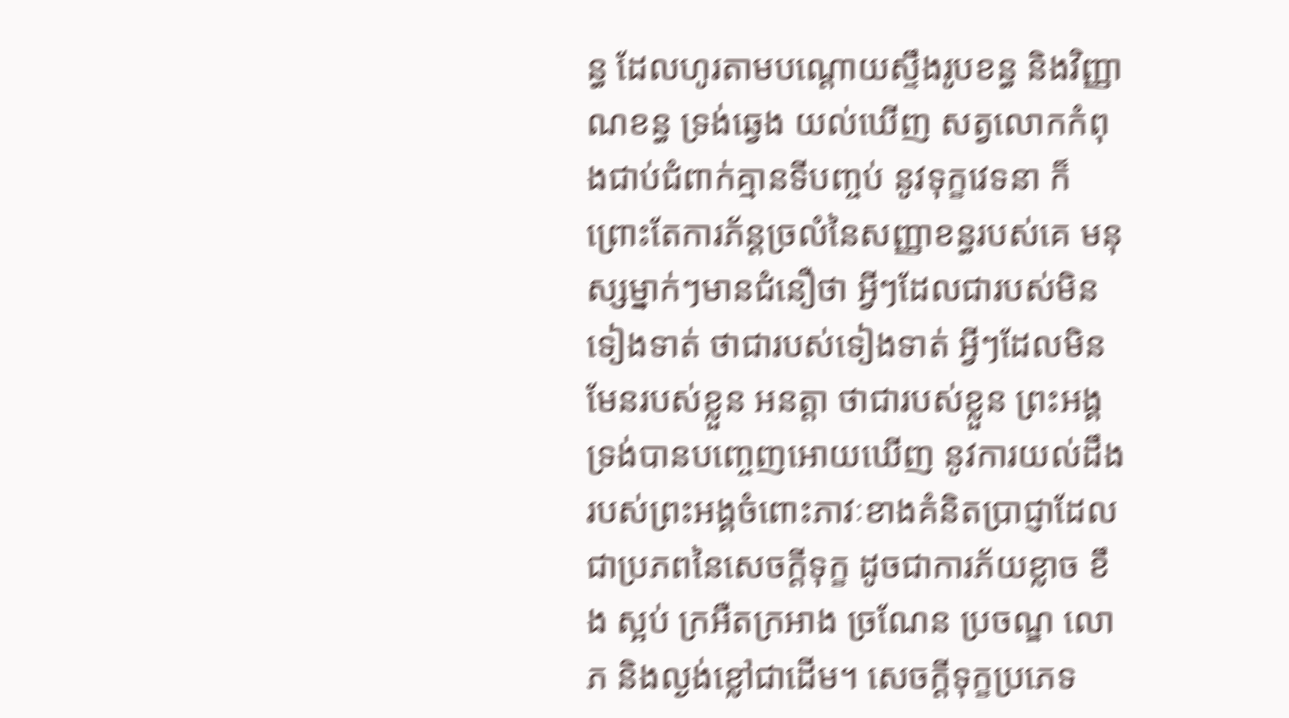ន្ធ ដែលហូរតាមបណ្តោយស្ទឹងរូបខន្ធ និងវិញ្ញាណខន្ធ ទ្រង់ឆ្វេង យល់ឃើញ សត្វលោកកំពុងជាប់ជំពាក់គ្មានទីបញ្ចប់ នូវទុក្ខវេទនា ក៏ព្រោះតែការភ័ន្ដច្រលំនៃសញ្ញាខន្ធរបស់គេ មនុស្សម្នាក់ៗមានជំនឿថា អ្វីៗដែលជារបស់មិនទៀងទាត់ ថាជារបស់ទៀងទាត់ អ្វីៗដែលមិនមែនរបស់ខ្លួន អនត្តា ថាជារបស់ខ្លួន ព្រះអង្គទ្រង់បានបញ្ចេញអោយឃើញ នូវការយល់ដឹងរបស់ព្រះអង្គចំពោះភាវៈខាងគំនិតប្រាជ្ញាដែល ជាប្រភពនៃសេចក្តីទុក្ខ ដូចជាការភ័យខ្លាច ខឹង ស្អប់ ក្រអឺតក្រអាង ច្រណែន ប្រចណ្ឌ លោភ និងល្ងង់ខ្លៅជាដើម។ សេចក្តីទុក្ខប្រភេទ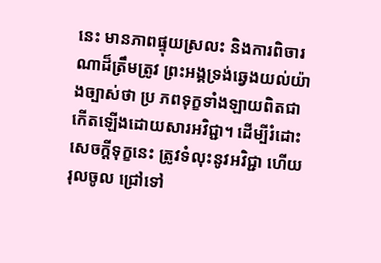នេះ មានភាពផ្ទុយស្រលះ និងការពិចារណាដ៏ត្រឹមត្រូវ ព្រះអង្គទ្រង់ឆ្វេងយល់យ៉ាងច្បាស់ថា ប្រ ភពទុក្ខទាំងឡាយពិតជាកើតឡើងដោយសារអវិជ្ជា។ ដើម្បីរំដោះសេចក្តីទុក្ខនេះ ត្រូវទំលុះនូវអវិជ្ជា ហើយរុលចូល ជ្រៅទៅ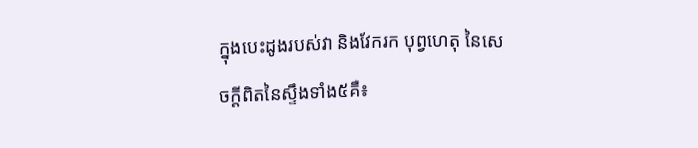ក្នុងបេះដូងរបស់វា និងវែករក បុព្វហេតុ នៃសេចក្ដីពិតនៃស្ទឹងទាំង៥គឺ៖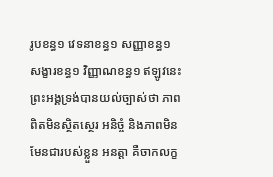រូបខន្ធ១ វេទនាខន្ធ១ សញ្ញាខន្ធ១ សង្ខារខន្ធ១ វិញ្ញាណខន្ធ១ ឥឡូវនេះព្រះអង្គទ្រង់បានយល់ច្បាស់ថា ភាពពិតមិនស្ថិតស្ថេរ អនិច្ចំ និងភាពមិនមែនជារបស់ខ្លួន អនត្តា គឺចាកលក្ខ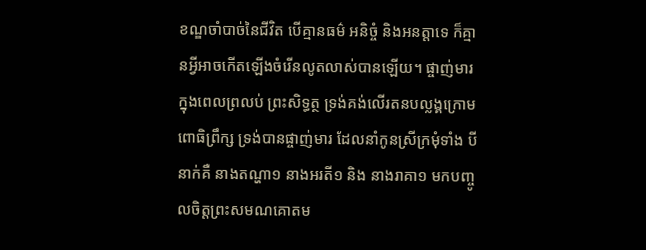ខណ្ឌចាំបាច់នៃជីវិត បើគ្មានធម៌ អនិច្ចំ និងអនត្តាទេ ក៏គ្មានអ្វីអាចកើតឡើងចំរើនលូតលាស់បានឡើយ។ ផ្ចាញ់មារ
ក្នុងពេលព្រលប់ ព្រះសិទ្ធត្ថ ទ្រង់គង់លើរតនបល្លង្គក្រោមពោធិព្រឹក្ស ទ្រង់បានផ្ចាញ់មារ ដែលនាំកូនស្រីក្រមុំទាំង បីនាក់គឺ នាងតណ្ហា១ នាងអរតី១ និង នាងរាគា១ មកបញ្ចូលចិត្តព្រះសមណគោតម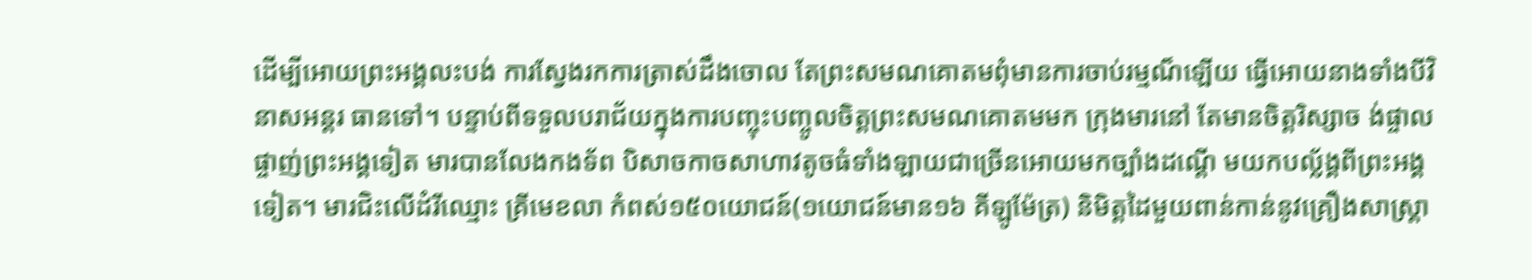ដើម្បីអោយព្រះអង្គលះបង់ ការស្វែងរកការត្រាស់ដឹងចោល តែព្រះសមណគោតមពុំមានការចាប់រម្មណ៏ឡើយ ធ្វើអោយនាងទាំងបីវិនាសអន្តរ ធានទៅ។ បន្ទាប់ពីទទួលបរាជ័យក្នុងការបញ្ចុះបញ្ចូលចិត្តព្រះសមណគោតមមក ក្រុងមារនៅ តែមានចិត្តរិស្សាច ង់ផ្ចាលផ្ចាញ់ព្រះអង្គទៀត មារបានលែងកងទ័ព បិសាចកាចសាហាវតូចធំទាំងឡាយជាច្រើនអោយមកច្បាំងដណ្តើ មយកបល័្លង្គពីព្រះអង្គទៀត។ មារជិះលើដំរីឈ្មោះ គ្រីមេខលា កំពស់១៥០យោជន៍(១យោជន៍មាន១៦ គីឡូម៉ែត្រ) និមិត្តដៃមួយពាន់កាន់នូវគ្រឿងសាស្រ្តា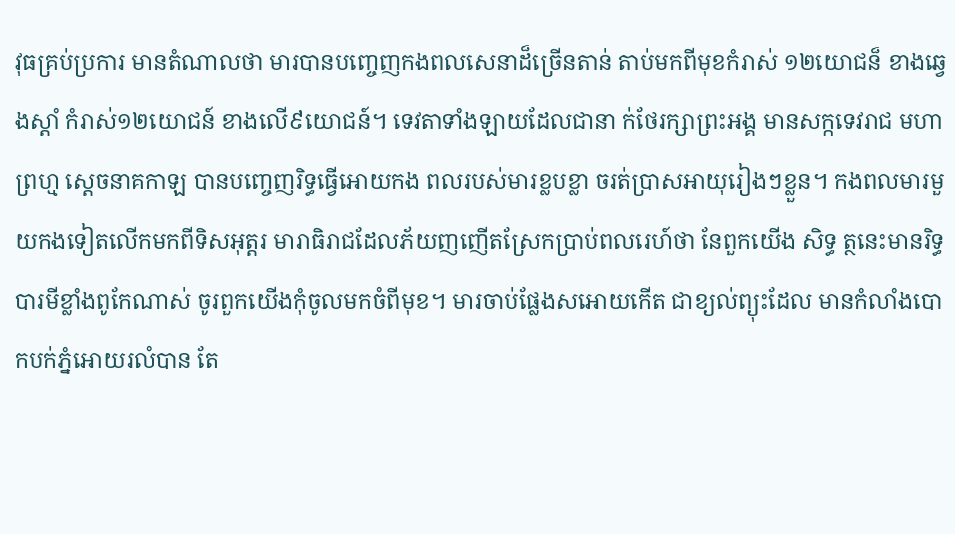វុធគ្រប់ប្រការ មានតំណាលថា មារបានបញ្ចេញកងពលសេនាដ៏ច្រើនតាន់ តាប់មកពីមុខកំរាស់ ១២យោជន៏ ខាងឆ្វេងស្តាំ កំរាស់១២យោជន៍ ខាងលើ៩យោជន៍។ ទេវតាទាំងឡាយដែលជានា ក់ថែរក្សាព្រះអង្គ មានសក្កទេវរាជ មហាព្រហ្ម ស្តេចនាគកាឡ បានបញ្ចេញរិទ្ធធ្វើអោយកង ពលរបស់មារខ្លបខ្លា ចរត់ប្រាសអាយុរៀងៗខ្លួន។ កងពលមារមួយកងទៀតលើកមកពីទិសអុត្តរ មារាធិរាជដែលភ័យញញើតស្រែកប្រាប់ពលរេហ៍ថា នែពួកយើង សិទ្ធ ត្ថនេះមានរិទ្ធបារមីខ្លាំងពូកែណាស់ ចូរពួកយើងកុំចូលមកចំពីមុខ។ មារចាប់ផ្លែងសអោយកើត ជាខ្យល់ព្យុះដែល មានកំលាំងបោកបក់ភ្នំអោយរលំបាន តែ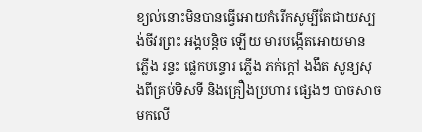ខ្យល់នោះមិនបានធ្វើអោយកំរើកសូម្បីតែជាយស្បង់ចីវរព្រះ អង្គបន្តិច ឡើយ មារបង្កើតអោយមាន ភ្លើង រន្ទះ ផ្លេកបន្ទោរ ភ្លើង ភក់ក្តៅ ងងឹត សូន្យសុងពីគ្រប់ទិសទី និងគ្រឿងប្រហារ ផ្សេងៗ បាចសាចមកលើ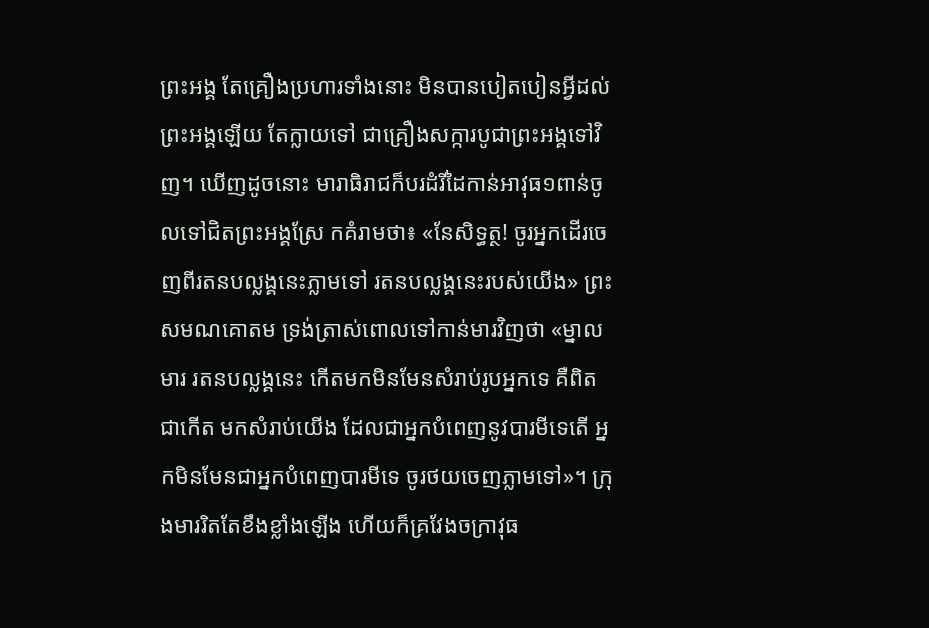ព្រះអង្គ តែគ្រឿងប្រហារទាំងនោះ មិនបានបៀតបៀនអ្វីដល់ព្រះអង្គឡើយ តែក្លាយទៅ ជាគ្រឿងសក្ការបូជាព្រះអង្គទៅវិញ។ ឃើញដូចនោះ មារាធិរាជក៏បរដំរីដៃកាន់អាវុធ១ពាន់ចូលទៅជិតព្រះអង្គស្រែ កគំរាមថា៖ «នែសិទ្ធត្ថ! ចូរអ្នកដើរចេញពីរតនបល្លង្គនេះភ្លាមទៅ រតនបល្លង្គនេះរបស់យើង» ព្រះសមណគោតម ទ្រង់ត្រាស់ពោលទៅកាន់មារវិញថា «ម្នាលមារ រតនបល្លង្គនេះ កើតមកមិនមែនសំរាប់រូបអ្នកទេ គឺពិតជាកើត មកសំរាប់យើង ដែលជាអ្នកបំពេញនូវបារមីទេតើ អ្នកមិនមែនជាអ្នកបំពេញបារមីទេ ចូរថយចេញភ្លាមទៅ»។ ក្រុងមាររិតតែខឹងខ្លាំងឡើង ហើយក៏គ្រវែងចក្រាវុធ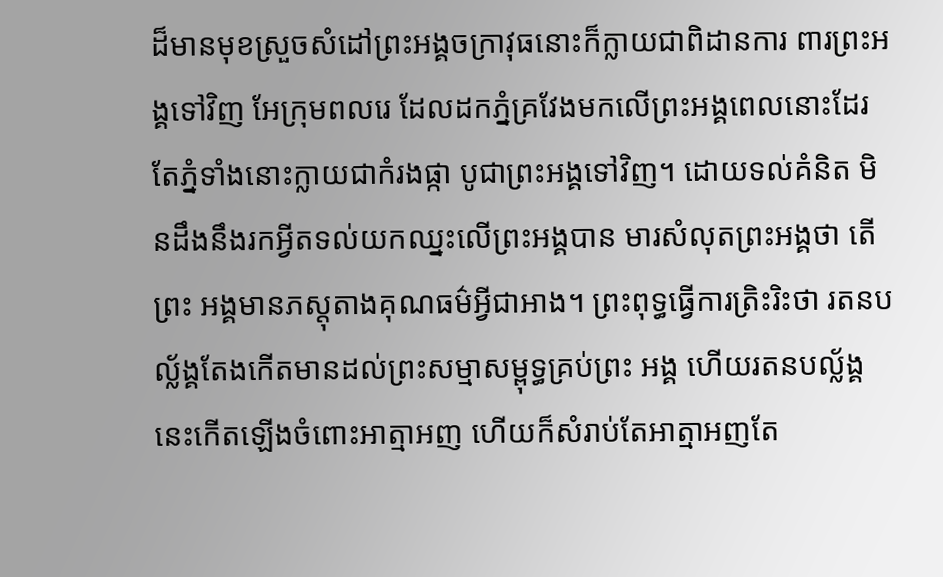ដ៏មានមុខស្រួចសំដៅព្រះអង្គចក្រាវុធនោះក៏ក្លាយជាពិដានការ ពារព្រះអង្គទៅវិញ អែក្រុមពលរេ ដែលដកភ្នំគ្រវែងមកលើព្រះអង្គពេលនោះដែរ តែភ្នំទាំងនោះក្លាយជាកំរងផ្កា បូជាព្រះអង្គទៅវិញ។ ដោយទល់គំនិត មិនដឹងនឹងរកអ្វីតទល់យកឈ្នះលើព្រះអង្គបាន មារសំលុតព្រះអង្គថា តើព្រះ អង្គមានភស្តុតាងគុណធម៌អ្វីជាអាង។ ព្រះពុទ្ធធ្វើការត្រិះរិះថា រតនបល្ល័ង្គតែងកើតមានដល់ព្រះសម្មាសម្ពុទ្ធគ្រប់ព្រះ អង្គ ហើយរតនបល្ល័ង្គនេះកើតឡើងចំពោះអាត្មាអញ ហើយក៏សំរាប់តែអាត្មាអញតែ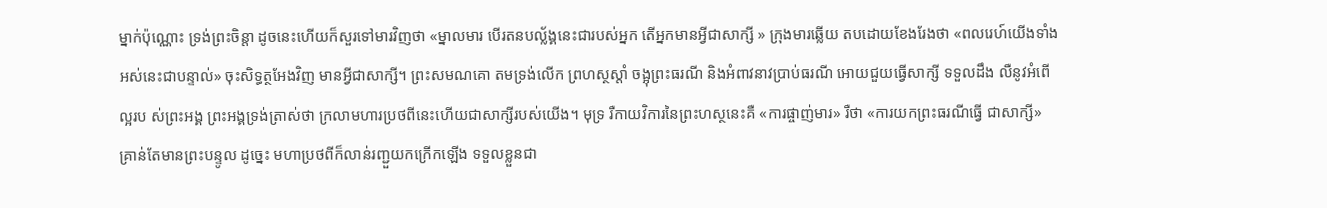ម្នាក់ប៉ុណ្ណោះ ទ្រង់ព្រះចិន្តា ដូចនេះហើយក៏សួរទៅមារវិញថា «ម្នាលមារ បើរតនបល្ល័ង្គនេះជារបស់អ្នក តើអ្នកមានអ្វីជាសាក្សី » ក្រុងមារឆ្លើយ តបដោយខែងរែងថា «ពលរេហ៍យើងទាំងអស់នេះជាបន្ទាល់» ចុះសិទ្ធត្ថអែងវិញ មានអ្វីជាសាក្សី។ ព្រះសមណគោ តមទ្រង់លើក ព្រហស្ថស្តាំ ចង្អុព្រះធរណី និងអំពាវនាវប្រាប់ធរណី អោយជួយធ្វើសាក្សី ទទួលដឹង លឺនូវអំពើល្អរប ស់ព្រះអង្គ ព្រះអង្គទ្រង់ត្រាស់ថា ក្រលាមហារប្រថពីនេះហើយជាសាក្សីរបស់យើង។ មុទ្រ រឺកាយវិការនៃព្រះហស្ថនេះគឺ «ការផ្ចាញ់មារ» រឺថា «ការយកព្រះធរណីធ្វើ ជាសាក្សី» គ្រាន់តែមានព្រះបន្ទូល ដូច្នេះ មហាប្រថពីក៏លាន់រញ្ជួយកក្រើកឡើង ទទួលខ្លួនជា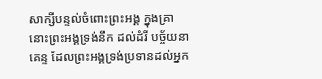សាក្សីបន្ទល់ចំពោះព្រះអង្គ ក្នុងគ្រានោះព្រះអង្គទ្រង់នឹក ដល់ដំរី បច្ច័យនាគេន្ទ ដែលព្រះអង្គទ្រង់ប្រទានដល់អ្នក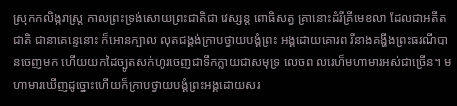ស្រុកកលិង្ករាស្រ្ត កាលព្រះទ្រង់សោយព្រះជាតិជា វេស្សន្ត ពោធិសត្វ គ្រានោះដំរីគ្រីមេខលា ដែលជាអតីតជាតិ ជានាគេន្ទេនោះ ក៏អោនក្បាល លុតជង្គង់ក្រាបថ្វាយបង្គំព្រះ អង្គដោយគោរព រីនាងគង្ហីងព្រះធរណីបានចេញមក ហើយយកដៃច្បូតសក់ហូរចេញជាទឹកក្លាយជាសមុទ្រ លេចព លរេហ៏មហាមារអស់ជាច្រើន។ មហាមារឃើញដូច្នោះហើយក៏ក្រាបថ្វាយបង្គំព្រះអង្គដោយសរ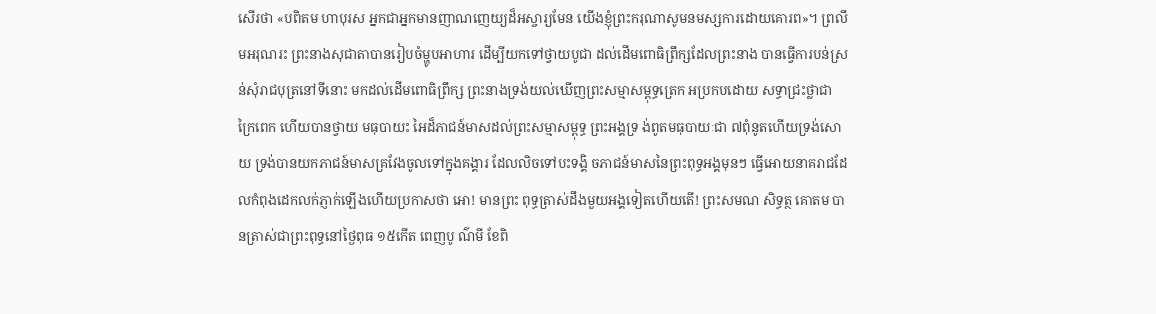សើរថា «បពិតម ហាបុរស អ្នកជាអ្នកមានញាណញេយ្យដ៏អស្ចារ្យមែន យើងខ្ញុំព្រះករុណាសូមនមស្សការដោយគោរព»។ ព្រលឹមអរុណរះ ព្រះនាងសុជាតាបានរៀបចំម្ហូបអាហារ ដើម្បីយកទៅថ្វាយបូជា ដល់ដើមពោធិព្រឹក្សដែលព្រះនាង បានធ្វើការបន់ស្រន់សុំរាជបុត្រនៅទីនោះ មកដល់ដើមពោធិព្រឹក្ស ព្រះនាងទ្រង់យល់ឃើញព្រះសម្មាសម្ពុទ្ធត្រេក អប្រកបដោយ សទ្ធាជ្រះថ្លាជាក្រៃពេក ហើយបានថ្វាយ មធុបាយះ អៃដ៏ភាជន៍មាសដល់ព្រះសម្មាសម្ពុទ្ធ ព្រះអង្គទ្រ ង់ពូតមធុបាយៈជា ៧ពុំនូតហើយទ្រង់សោយ ទ្រង់បានយកភាជន៍មាសគ្រវែងចូលទៅក្នុងគង្គារ ដែលលិចទៅបះទង្គិ ចភាជន៍មាសនៃព្រះពុទ្ធអង្គមុនៗ ធ្វើអោយនាគរាជដែលកំពុងដេកលក់ភ្ញាក់ឡើងហើយប្រកាសថា អោ! មានព្រះ ពុទ្ធត្រាស់ដឹងមួយអង្គទៀតហើយតើ! ព្រះសមណ សិទ្ធត្ថ គោតម បានត្រាស់ជាព្រះពុទ្ធនៅថ្ងៃពុធ ១៥កើត ពេញបូ ណ៌មី ខែពិ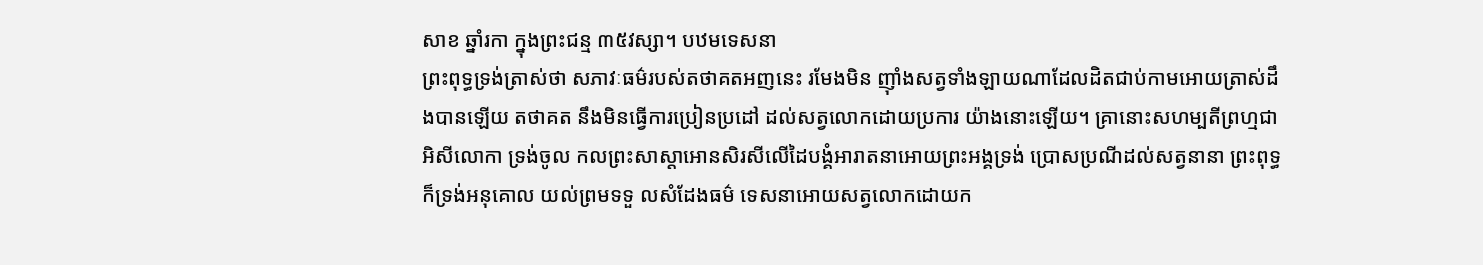សាខ ឆ្នាំរកា ក្នុងព្រះជន្ម ៣៥វស្សា។ បឋមទេសនា
ព្រះពុទ្ធទ្រង់ត្រាស់ថា សភាវៈធម៌របស់តថាគតអញនេះ រមែងមិន ញ៉ាំងសត្វទាំងឡាយណាដែលដិតជាប់កាមអោយត្រាស់ដឹងបានឡើយ តថាគត នឹងមិនធ្វើការប្រៀនប្រដៅ ដល់សត្វលោកដោយប្រការ យ៉ាងនោះឡើយ។ គ្រានោះសហម្បតីព្រហ្មជាអិសីលោកា ទ្រង់ចូល កលព្រះសាស្តាអោនសិរសីលើដៃបង្គំអារាតនាអោយព្រះអង្គទ្រង់ ប្រោសប្រណីដល់សត្វនានា ព្រះពុទ្ធក៏ទ្រង់អនុគោល យល់ព្រមទទួ លសំដែងធម៌ ទេសនាអោយសត្វលោកដោយក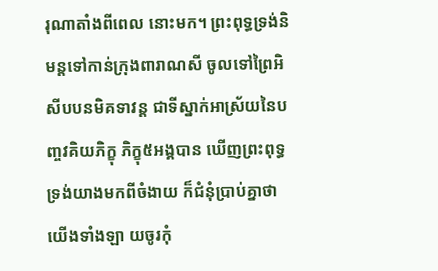រុណាតាំងពីពេល នោះមក។ ព្រះពុទ្ធទ្រង់និមន្តទៅកាន់ក្រុងពារាណសី ចូលទៅព្រៃអិ សីបបនមិគទាវន្ត ជាទីស្នាក់អាស្រ័យនៃបញ្ចវគិយភិក្ខុ ភិក្ខុ៥អង្គបាន ឃើញព្រះពុទ្ធទ្រង់យាងមកពីចំងាយ ក៏ជំនុំប្រាប់គ្នាថា យើងទាំងឡា យចូរកុំ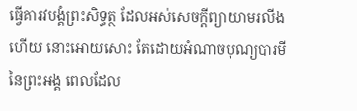ធ្វើគារវបង្គំព្រះសិទ្ធត្ថ ដែលអស់សេចក្តីព្យាយាមរលីងហើយ នោះអោយសោះ តែដោយអំណាចបុណ្យបារមីនៃព្រះអង្គ ពេលដែល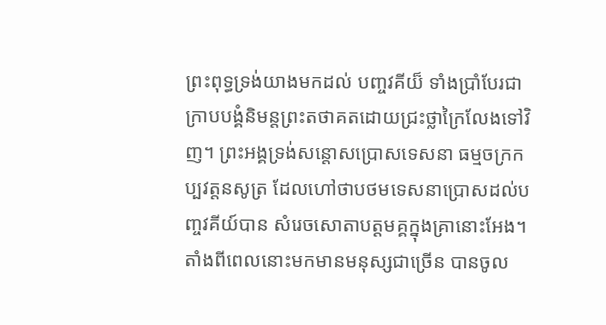ព្រះពុទ្ធទ្រង់យាងមកដល់ បញ្ចវគីយ៏ ទាំងប្រាំបែរជាក្រាបបង្គំនិមន្តព្រះតថាគតដោយជ្រះថ្លាក្រៃលែងទៅវិញ។ ព្រះអង្គទ្រង់សន្តោសប្រោសទេសនា ធម្មចក្រកប្បវត្តនសូត្រ ដែលហៅថាបថមទេសនាប្រោសដល់បញ្ចវគីយ៍បាន សំរេចសោតាបត្តមគ្គក្នុងគ្រានោះអែង។ តាំងពីពេលនោះមកមានមនុស្សជាច្រើន បានចូល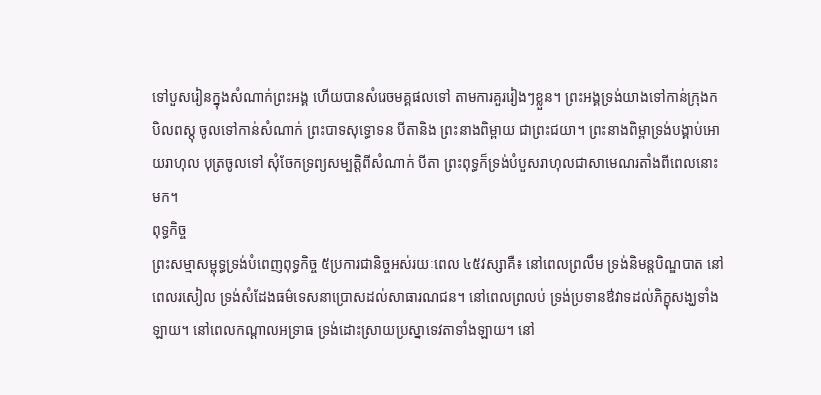ទៅបួសរៀនក្នុងសំណាក់ព្រះអង្គ ហើយបានសំរេចមគ្គផលទៅ តាមការគួររៀងៗខ្លួន។ ព្រះអង្គទ្រង់យាងទៅកាន់ក្រុងកបិលពស្តុ ចូលទៅកាន់សំណាក់ ព្រះបាទសុទ្ធោទន បីតានិង ព្រះនាងពិម្ពាយ ជាព្រះជយា។ ព្រះនាងពិម្ពាទ្រង់បង្គាប់អោយរាហុល បុត្រចូលទៅ សុំចែកទ្រព្យសម្បត្តិពីសំណាក់ បីតា ព្រះពុទ្ធក៏ទ្រង់បំបួសរាហុលជាសាមេណរតាំងពីពេលនោះមក។
ពុទ្ធកិច្ច
ព្រះសម្មាសម្ពុទ្ធទ្រង់បំពេញពុទ្ធកិច្ច ៥ប្រការជានិច្ចអស់រយៈពេល ៤៥វស្សាគឺ៖ នៅពេលព្រលឹម ទ្រង់និមន្តបិណ្ឌបាត នៅពេលរសៀល ទ្រង់សំដែងធម៌ទេសនាប្រោសដល់សាធារណជន។ នៅពេលព្រលប់ ទ្រង់ប្រទានឳវាទដល់ភិក្ខុសង្ឃទាំងឡាយ។ នៅពេលកណ្តាលអទ្រាធ ទ្រង់ដោះស្រាយប្រស្នាទេវតាទាំងឡាយ។ នៅ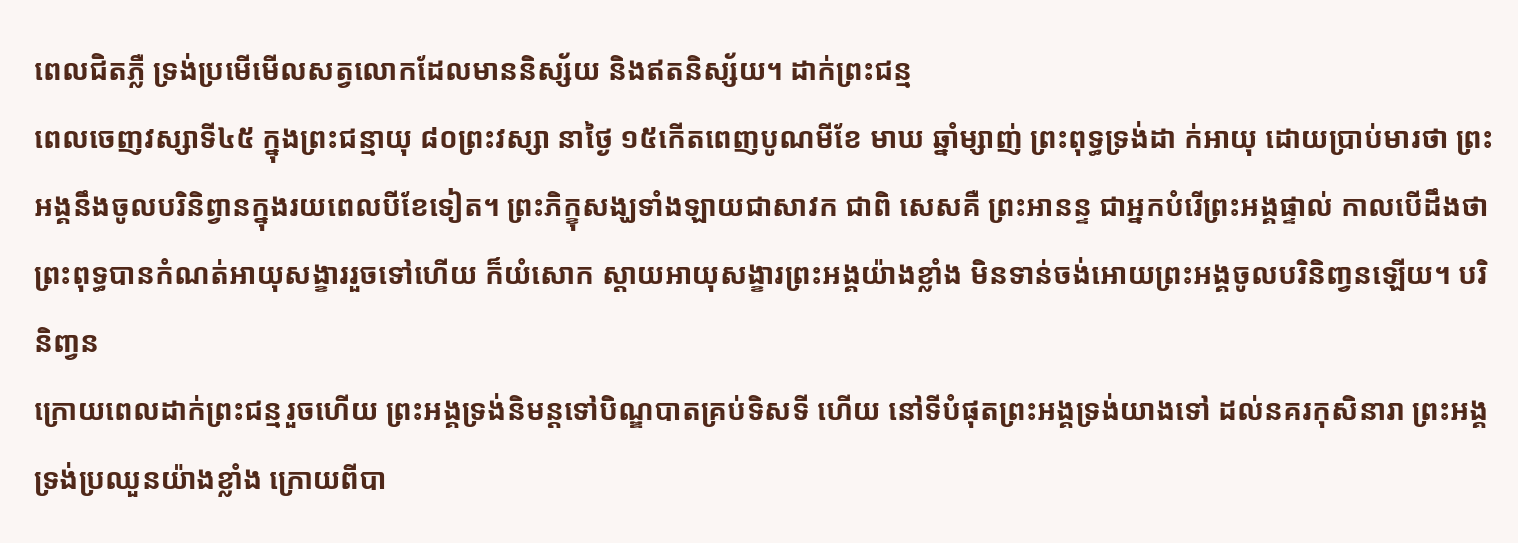ពេលជិតភ្លឺ ទ្រង់ប្រមើមើលសត្វលោកដែលមាននិស្ស័យ និងឥតនិស្ស័យ។ ដាក់ព្រះជន្ម
ពេលចេញវស្សាទី៤៥ ក្នុងព្រះជន្មាយុ ៨០ព្រះវស្សា នាថ្ងៃ ១៥កើតពេញបូណមីខែ មាឃ ឆ្នាំម្សាញ់ ព្រះពុទ្ធទ្រង់ដា ក់អាយុ ដោយប្រាប់មារថា ព្រះអង្គនឹងចូលបរិនិព្វានក្នុងរយពេលបីខែទៀត។ ព្រះភិក្ខុសង្ឃទាំងឡាយជាសាវក ជាពិ សេសគឺ ព្រះអានន្ទ ជាអ្នកបំរើព្រះអង្គផ្ទាល់ កាលបើដឹងថាព្រះពុទ្ធបានកំណត់អាយុសង្ខាររួចទៅហើយ ក៏យំសោក ស្តាយអាយុសង្ខារព្រះអង្គយ៉ាងខ្លាំង មិនទាន់ចង់អោយព្រះអង្គចូលបរិនិពា្វនឡើយ។ បរិនិពា្វន
ក្រោយពេលដាក់ព្រះជន្មរួចហើយ ព្រះអង្គទ្រង់និមន្តទៅបិណ្ឌបាតគ្រប់ទិសទី ហើយ នៅទីបំផុតព្រះអង្គទ្រង់យាងទៅ ដល់នគរកុសិនារា ព្រះអង្គទ្រង់ប្រឈួនយ៉ាងខ្លាំង ក្រោយពីបា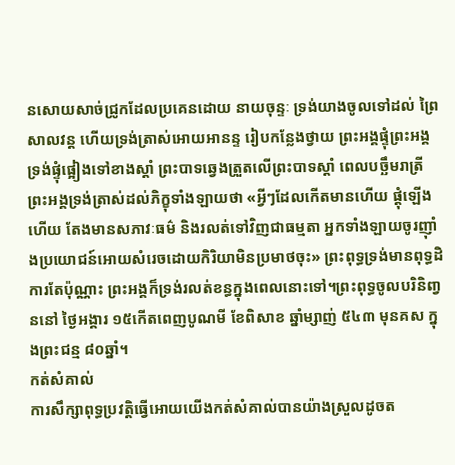នសោយសាច់ជ្រូកដែលប្រគេនដោយ នាយចុន្ទៈ ទ្រង់យាងចូលទៅដល់ ព្រៃសាលវន្ត ហើយទ្រង់ត្រាស់អោយអានន្ទ រៀបកន្លែងថ្វាយ ព្រះអង្គផ្ទុំព្រះអង្គទ្រង់ផ្ទុំផ្អៀងទៅខាងស្តាំ ព្រះបាទឆ្វេងត្រួតលើព្រះបាទស្តាំ ពេលបច្ឆឹមរាត្រីព្រះអង្គទ្រង់ត្រាស់ដល់ភិក្ខុទាំងឡាយថា «អ្វីៗដែលកើតមានហើយ ផ្តុំឡើងហើយ តែងមានសភាវៈធម៌ និងរលត់ទៅវិញជាធម្មតា អ្នកទាំងឡាយចូរញ៉ាំងប្រយោជន៍អោយសំរេចដោយកិរិយាមិនប្រមាថចុះ» ព្រះពុទ្ធទ្រង់មានពុទ្ធដិការតែប៉ុណ្ណាះ ព្រះអង្គក៏ទ្រង់រលត់ខន្ធក្នុងពេលនោះទៅ។ព្រះពុទ្ធចូលបរិនិពា្វននៅ ថ្ងៃអង្គារ ១៥កើតពេញបូណមី ខែពិសាខ ឆ្នាំម្សាញ់ ៥៤៣ មុនគស ក្នុងព្រះជន្ម ៨០ឆ្នាំ។
កត់សំគាល់
ការសឹក្សាពុទ្ធប្រវត្តិធ្វើអោយយើងកត់សំគាល់បានយ៉ាងស្រួលដូចត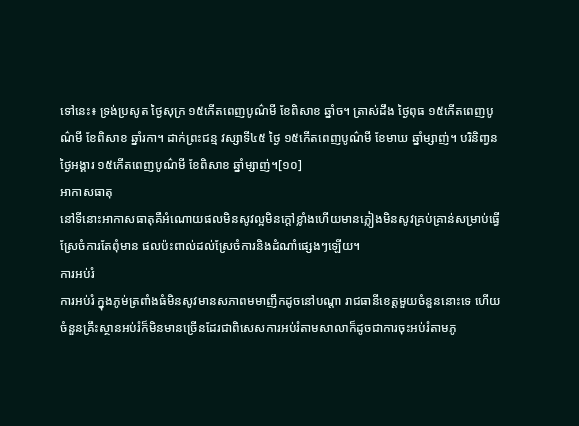ទៅនេះ៖ ទ្រង់ប្រសូត ថ្ងៃសុក្រ ១៥កើតពេញបូណ៌មី ខែពិសាខ ឆ្នាំច។ ត្រាស់ដឹង ថ្ងៃពុធ ១៥កើតពេញបូណ៌មី ខែពិសាខ ឆ្នាំរកា។ ដាក់ព្រះជន្ម វស្សាទី៤៥ ថ្ងៃ ១៥កើតពេញបូណ៌មី ខែមាឃ ឆ្នាំម្សាញ់។ បរិនិពា្វន ថ្ងៃអង្គារ ១៥កើតពេញបូណ៌មី ខែពិសាខ ឆ្នាំម្សាញ់។[១០]
អាកាសធាតុ
នៅទីនោះអាកាសធាតុគឺអំណោយផលមិនសូវល្អមិនក្តៅខ្លាំងហើយមានភ្លៀងមិនសូវគ្រប់គ្រាន់សម្រាប់ធ្វើស្រែចំការតែពុំមាន ផលប៉ះពាល់ដល់ស្រែចំការនិងដំណាំផ្សេងៗឡើយ។
ការអប់រំ
ការអប់រំ ក្នុងភូម់ត្រពាំងធំមិនសូវមានសភាពមមាញឹកដូចនៅបណ្ដា រាជធានីខេត្តមួយចំនួននោះទេ ហើយចំនួនគ្រឹះស្ថានអប់រំក៏មិនមានច្រើនដែរជាពិសេសការអប់រំតាមសាលាក៏ដូចជាការចុះអប់រំតាមភូ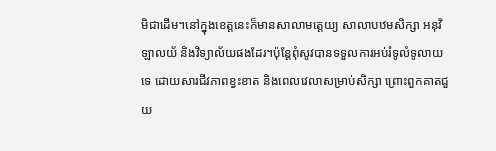មិជាដើម។នៅក្នុងខេត្តនេះក៏មានសាលាមត្តេយ្យ សាលាបឋមសិក្សា អនុវិឡាលយ័ និងវិទ្យាល័យផងដែរ។ប៉ុន្តែពុំសូវបានទទួលការអប់រំទូលំទូលាយទេ ដោយសារជីវភាពខ្វះខាត និងពេលវេលាសម្រាប់សិក្សា ព្រោះពួកគាតជួយ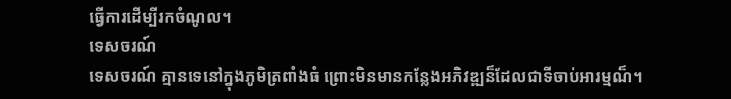ធ្វើការដើម្បីរកចំណូល។
ទេសចរណ៍
ទេសចរណ៍ គ្មានទេនៅក្នុងភូមិត្រពាំងធំ ព្រោះមិនមានកន្លែងអភិវឌ្ឍន៏ដែលជាទីចាប់អារម្មណ៏។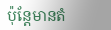ប៉ុន្ដែមានតំ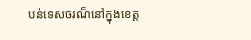បន់ទេសចរណ៏នៅក្នុងខេត្ត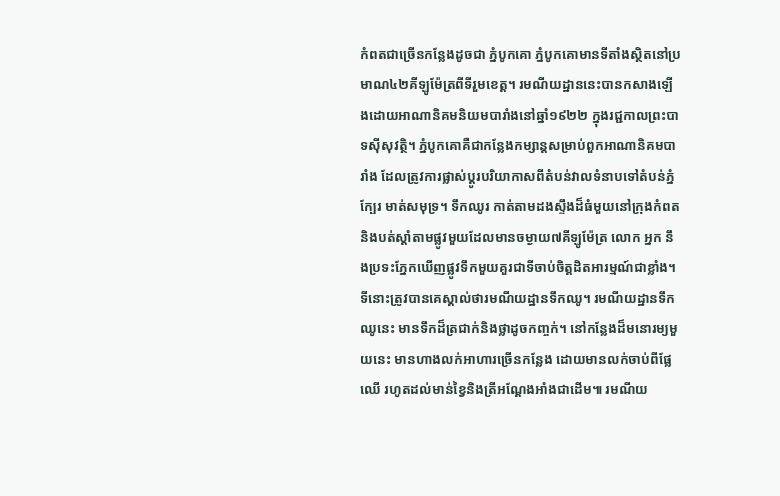កំពតជាច្រើនកន្លែងដូចជា ភ្នំបូកគោ ភ្នំបូកគោមានទីតាំងស្ថិតនៅប្រមាណ៤២គីឡូម៉ែត្រពីទីរួមខេត្ត។ រមណីយដ្ឋាននេះបានកសាងឡើងដោយអាណានិគមនិយមបារាំងនៅឆ្នាំ១៩២២ ក្នុងរជ្ជកាលព្រះបាទស៊ីសុវត្ថិ។ ភ្នំបូកគោគឺជាកន្លែងកម្សាន្តសម្រាប់ពួកអាណានិគមបារាំង ដែលត្រូវការផ្លាស់ប្តូរបរិយាកាសពីតំបន់វាលទំនាបទៅតំបន់ភ្នំក្បែរ មាត់សមុទ្រ។ ទឹកឈូរ កាត់តាមដងស្ទឹងដ៏ធំមួយនៅក្រុងកំពត និងបត់ស្តាំតាមផ្លូវមួយដែលមានចម្ងាយ៧គីឡូម៉ែត្រ លោក អ្នក នឹងប្រទះភ្នែកឃើញផ្លូវទឹកមួយគួរជាទីចាប់ចិត្តដិតអារម្មណ៍ជាខ្លាំង។ ទីនោះត្រូវបានគេស្គាល់ថារមណីយដ្ឋានទឹកឈូ។ រមណីយដ្ឋានទឹកឈូនេះ មានទឹកដ៏ត្រជាក់និងថ្លាដូចកញ្ចក់។ នៅកន្លែងដ៏មនោរម្យមួយនេះ មានហាងលក់អាហារច្រើនកន្លែង ដោយមានលក់ចាប់ពីផ្លែឈើ រហូតដល់មាន់ខ្វៃនិងត្រីអណ្តែងអាំងជាដើម៕ រមណីយ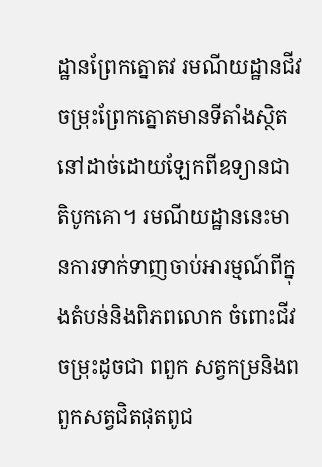ដ្ឋានព្រែកត្នោតវ រមណីយដ្ឋានជីវចម្រុះព្រែកត្នោតមានទីតាំងស្ថិតនៅដាច់ដោយឡែកពីឧទ្យានជាតិបូកគោ។ រមណីយដ្ឋាននេះមានការទាក់ទាញចាប់អារម្មណ៍ពីក្នុងតំបន់និងពិភពលោក ចំពោះជីវចម្រុះដូចជា ពពួក សត្វកម្រនិងពពួកសត្វជិតផុតពូជ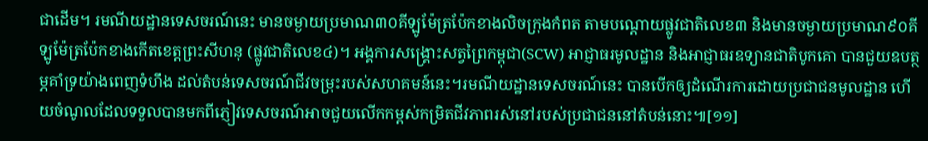ជាដើម។ រមណីយដ្ឋានទេសចរណ៍នេះ មានចម្ងាយប្រមាណ៣០គីឡូម៉ែត្រប៉ែកខាងលិចក្រុងកំពត តាមបណ្តោយផ្លូវជាតិលេខ៣ និងមានចម្ងាយប្រមាណ៩០គីឡូម៉ែត្រប៉ែកខាងកើតខេត្តព្រះសីហនុ (ផ្លូវជាតិលេខ៤)។ អង្គការសង្គ្រោះសត្វព្រៃកម្ពុជា(SCW) អាជ្ញាធរមូលដ្ឋាន និងអាជ្ញាធរឧទ្យានជាតិបូកគោ បានជួយឧបត្ថម្ភគាំទ្រយ៉ាងពេញទំហឹង ដល់តំបន់ទេសចរណ៍ជីវចម្រុះរបស់សហគមន៍នេះ។រមណីយដ្ឋានទេសចរណ៍នេះ បានបើកឲ្យដំណើរការដោយប្រជាជនមូលដ្ឋាន ហើយចំណូលដែលទទួលបានមកពីភ្ញៀវទេសចរណ៍អាចជួយលើកកម្ពស់កម្រិតជីវភាពរស់នៅរបស់ប្រជាជននៅតំបន់នោះ៕[១១]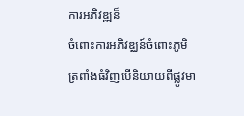ការអភិវឌ្ឍន៏
ចំពោះការអភិវឌ្ឈន៍ចំពោះភូមិត្រពាំងធំវិញបើនិយាយពីផ្លូវមា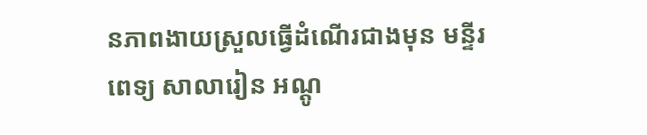នភាពងាយស្រួលធ្វើដំណើរជាងមុន មន្ទីរពេទ្យ សាលារៀន អណ្ដូ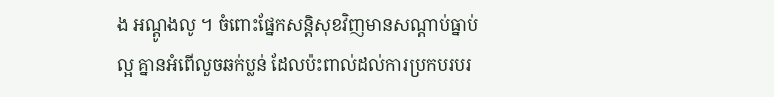ង អណ្ដូងលូ ។ ចំពោះផ្នែកសន្ដិសុខវិញមានសណ្ដាប់ធ្នាប់ល្អ គ្នានអំពើលួចឆក់ប្លន់ ដែលប៉ះពាល់ដល់ការប្រកបរបរ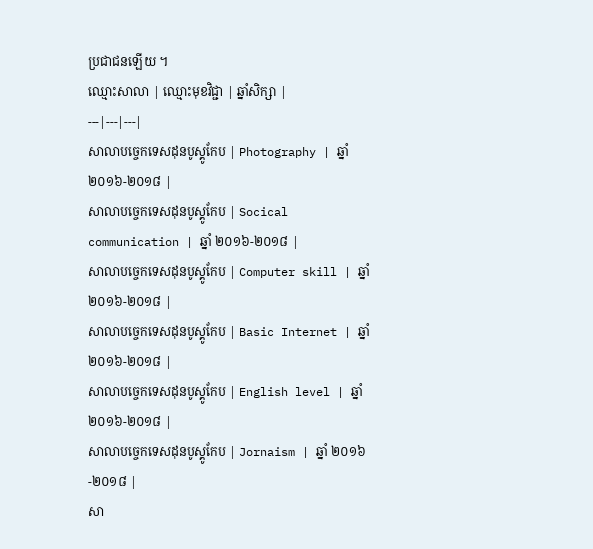ប្រជាជនឡើយ ។
ឈ្មោះសាលា | ឈ្មោះមុខវិជ្ជា | ឆ្នាំសិក្សា |
---|---|---|
សាលាបច្ចេកទេសដុនបូស្គូកែប | Photography | ឆ្នាំ ២០១៦-២០១៨ |
សាលាបច្ចេកទេសដុនបូស្គូកែប | Socical communication | ឆ្នាំ ២០១៦-២០១៨ |
សាលាបច្ចេកទេសដុនបូស្គូកែប | Computer skill | ឆ្នាំ ២០១៦-២០១៨ |
សាលាបច្ចេកទេសដុនបូស្គូកែប | Basic Internet | ឆ្នាំ ២០១៦-២០១៨ |
សាលាបច្ចេកទេសដុនបូស្គូកែប | English level | ឆ្នាំ ២០១៦-២០១៨ |
សាលាបច្ចេកទេសដុនបូស្គូកែប | Jornaism | ឆ្នាំ ២០១៦-២០១៨ |
សា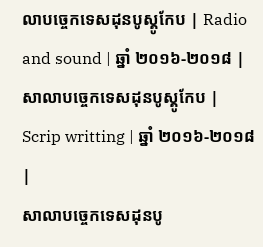លាបច្ចេកទេសដុនបូស្គូកែប | Radio and sound | ឆ្នាំ ២០១៦-២០១៨ |
សាលាបច្ចេកទេសដុនបូស្គូកែប | Scrip writting | ឆ្នាំ ២០១៦-២០១៨ |
សាលាបច្ចេកទេសដុនបូ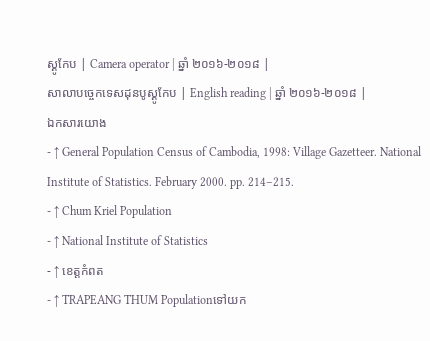ស្គូកែប | Camera operator | ឆ្នាំ ២០១៦-២០១៨ |
សាលាបច្ចេកទេសដុនបូស្គូកែប | English reading | ឆ្នាំ ២០១៦-២០១៨ |
ឯកសារយោង
- ↑ General Population Census of Cambodia, 1998: Village Gazetteer. National Institute of Statistics. February 2000. pp. 214–215.
- ↑ Chum Kriel Population
- ↑ National Institute of Statistics
- ↑ ខេត្តកំពត
- ↑ TRAPEANG THUM Populationទៅយក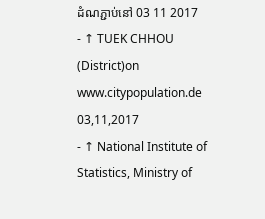ដំណភ្ជាប់នៅ 03 11 2017
- ↑ TUEK CHHOU (District)on www.citypopulation.de 03,11,2017
- ↑ National Institute of Statistics, Ministry of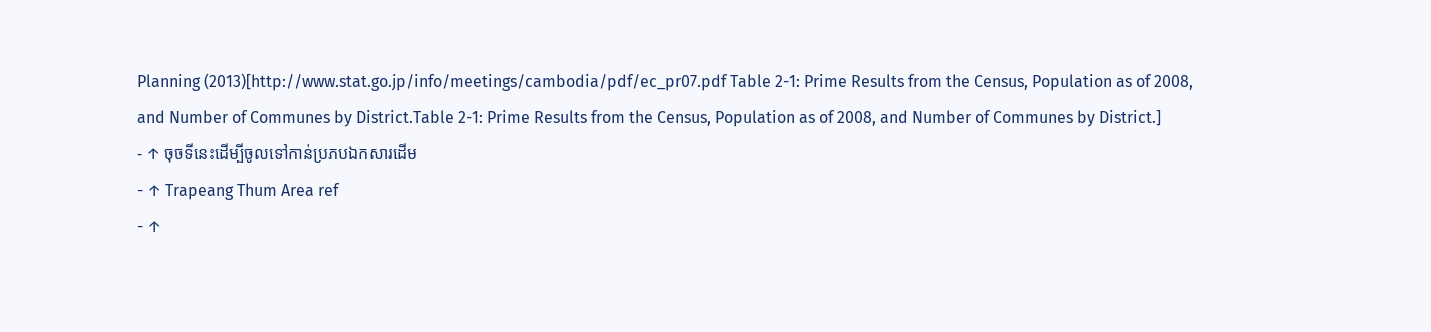Planning (2013)[http://www.stat.go.jp/info/meetings/cambodia/pdf/ec_pr07.pdf Table 2-1: Prime Results from the Census, Population as of 2008, and Number of Communes by District.Table 2-1: Prime Results from the Census, Population as of 2008, and Number of Communes by District.]
- ↑ ចុចទីនេះដើម្បីចូលទៅកាន់ប្រភបឯកសារដើម
- ↑ Trapeang Thum Area ref
- ↑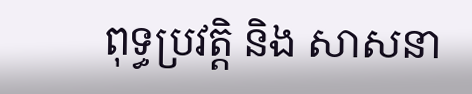ពុទ្ធប្រវត្តិ និង សាសនា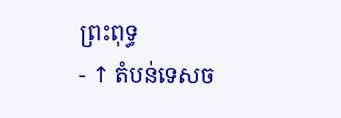ព្រះពុទ្ធ
- ↑ តំបន់ទេសច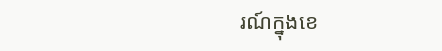រណ៍ក្នុងខេ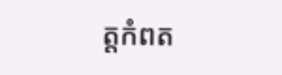ត្តកំពត